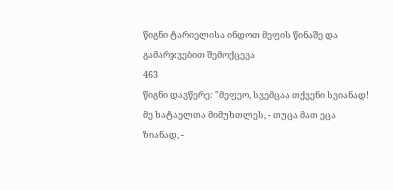წიგნი ტარიელისა ინდოთ მეფის წინაშე და გამარჯვებით შემოქცევა
463
წიგნი დავწერე: "მეფეო, სვემცაა თქვენი სვიანად!
მე ხატაელთა მიმუხთლეს, - თუცა მათ ეცა ზიანად, -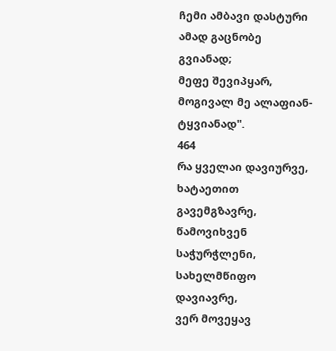ჩემი ამბავი დასტური ამად გაცნობე გვიანად;
მეფე შევიპყარ, მოგივალ მე ალაფიან-ტყვიანად".
464
რა ყველაი დავიურვე, ხატაეთით გავემგზავრე,
წამოვიხვენ საჭურჭლენი, სახელმწიფო დავიავრე,
ვერ მოვეყავ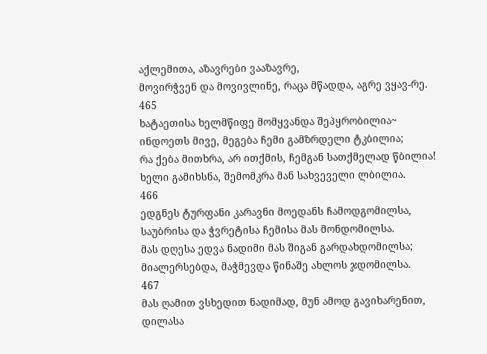აქლემითა, აზავრები ვააზავრე,
მოვირჭვენ და მოვივლინე, რაცა მწადდა, აგრე ვყავ-რე.
465
ხატაეთისა ხელმწიფე მომყვანდა შეპყრობილია~
ინდოეთს მივე, მეგება ჩემი გამზრდელი ტკბილია;
რა ქება მითხრა, არ ითქმის, ჩემგან სათქმელად წბილია!
ხელი გამიხსნა, შემომკრა მან სახვეველი ლბილია.
466
ედგნეს ტურფანი კარავნი მოედანს ჩამოდგომილსა,
საუბრისა და ჭვრეტისა ჩემისა მას მონდომილსა.
მას დღესა ედვა ნადიმი მას შიგან გარდახდომილსა;
მიალერსებდა, მაჭმევდა წინაშე ახლოს ჯდომილსა.
467
მას ღამით ვსხედით ნადიმად, მუნ ამოდ გავიხარენით,
დილასა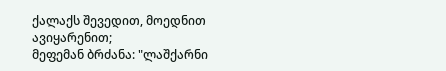ქალაქს შევედით, მოედნით ავიყარენით;
მეფემან ბრძანა: "ლაშქარნი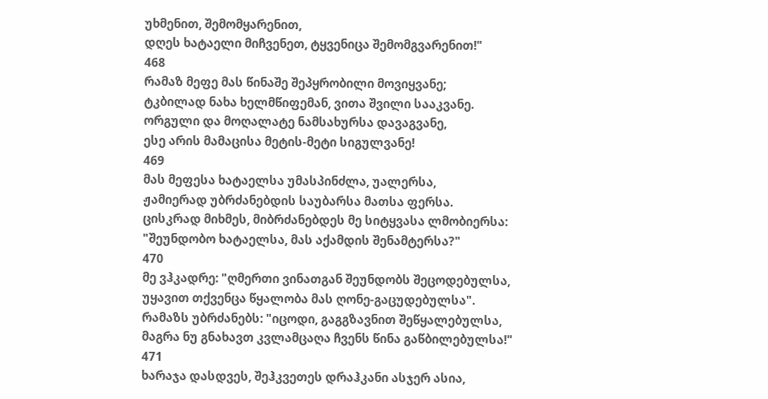უხმენით, შემომყარენით,
დღეს ხატაელი მიჩვენეთ, ტყვენიცა შემომგვარენით!"
468
რამაზ მეფე მას წინაშე შეპყრობილი მოვიყვანე;
ტკბილად ნახა ხელმწიფემან, ვითა შვილი სააკვანე.
ორგული და მოღალატე ნამსახურსა დავაგვანე,
ესე არის მამაცისა მეტის-მეტი სიგულვანე!
469
მას მეფესა ხატაელსა უმასპინძლა, უალერსა,
ჟამიერად უბრძანებდის საუბარსა მათსა ფერსა.
ცისკრად მიხმეს, მიბრძანებდეს მე სიტყვასა ლმობიერსა:
"შეუნდობო ხატაელსა, მას აქამდის შენამტერსა?"
470
მე ვჰკადრე: "ღმერთი ვინათგან შეუნდობს შეცოდებულსა,
უყავით თქვენცა წყალობა მას ღონე-გაცუდებულსა".
რამაზს უბრძანებს: "იცოდი, გაგგზავნით შეწყალებულსა,
მაგრა ნუ გნახავთ კვლამცაღა ჩვენს წინა გაწბილებულსა!"
471
ხარაჯა დასდვეს, შეჰკვეთეს დრაჰკანი ასჯერ ასია,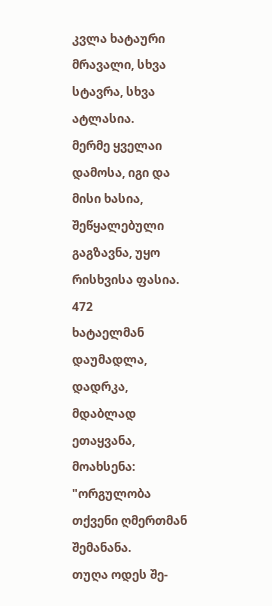კვლა ხატაური მრავალი, სხვა სტავრა, სხვა ატლასია.
მერმე ყველაი დამოსა, იგი და მისი ხასია,
შეწყალებული გაგზავნა, უყო რისხვისა ფასია.
472
ხატაელმან დაუმადლა, დადრკა, მდაბლად ეთაყვანა,
მოახსენა: "ორგულობა თქვენი ღმერთმან შემანანა.
თუღა ოდეს შე-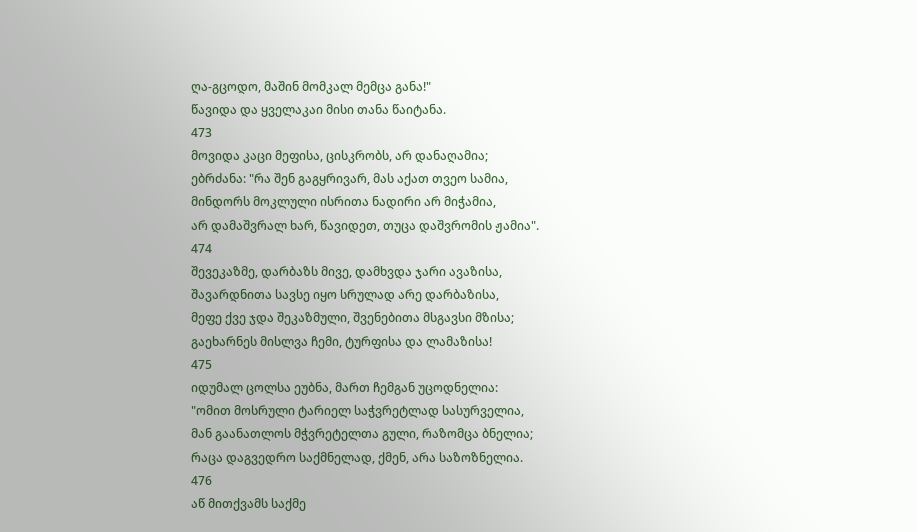ღა-გცოდო, მაშინ მომკალ მემცა განა!"
წავიდა და ყველაკაი მისი თანა წაიტანა.
473
მოვიდა კაცი მეფისა, ცისკრობს, არ დანაღამია;
ებრძანა: "რა შენ გაგყრივარ, მას აქათ თვეო სამია,
მინდორს მოკლული ისრითა ნადირი არ მიჭამია,
არ დამაშვრალ ხარ, წავიდეთ, თუცა დაშვრომის ჟამია".
474
შევეკაზმე, დარბაზს მივე, დამხვდა ჯარი ავაზისა,
შავარდნითა სავსე იყო სრულად არე დარბაზისა,
მეფე ქვე ჯდა შეკაზმული, შვენებითა მსგავსი მზისა;
გაეხარნეს მისლვა ჩემი, ტურფისა და ლამაზისა!
475
იდუმალ ცოლსა ეუბნა, მართ ჩემგან უცოდნელია:
"ომით მოსრული ტარიელ საჭვრეტლად სასურველია,
მან გაანათლოს მჭვრეტელთა გული, რაზომცა ბნელია;
რაცა დაგვედრო საქმნელად, ქმენ, არა საზოზნელია.
476
აწ მითქვამს საქმე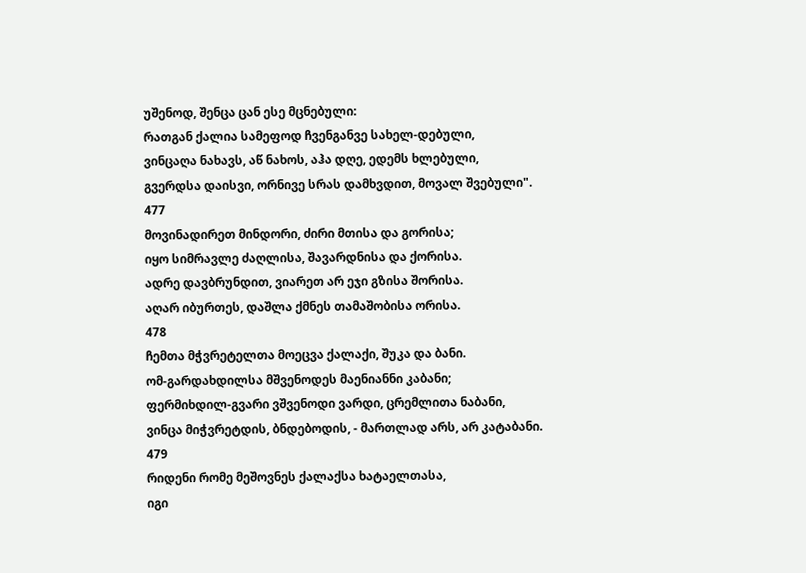უშენოდ, შენცა ცან ესე მცნებული:
რათგან ქალია სამეფოდ ჩვენგანვე სახელ-დებული,
ვინცაღა ნახავს, აწ ნახოს, აჰა დღე, ედემს ხლებული,
გვერდსა დაისვი, ორნივე სრას დამხვდით, მოვალ შვებული".
477
მოვინადირეთ მინდორი, ძირი მთისა და გორისა;
იყო სიმრავლე ძაღლისა, შავარდნისა და ქორისა.
ადრე დავბრუნდით, ვიარეთ არ ეჯი გზისა შორისა.
აღარ იბურთეს, დაშლა ქმნეს თამაშობისა ორისა.
478
ჩემთა მჭვრეტელთა მოეცვა ქალაქი, შუკა და ბანი.
ომ-გარდახდილსა მშვენოდეს მაენიანნი კაბანი;
ფერმიხდილ-გვარი ვშვენოდი ვარდი, ცრემლითა ნაბანი,
ვინცა მიჭვრეტდის, ბნდებოდის, - მართლად არს, არ კატაბანი.
479
რიდენი რომე მეშოვნეს ქალაქსა ხატაელთასა,
იგი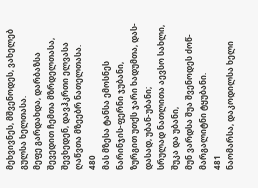მეხვივნეს, მშვენოდეს, ვახელებ გულსა ხელთასა.
მეფე გარდახდა, დარბაზსა შევედით ჩემთა მზრდელთასა,
შევხედენ, დავჰკრთი ელვასა ღაწვთა მზეებრ ნათელთასა.
480
მას მზესა ტანსა ემოსნეს ნარინჯის-ფერნი ჯუბანი,
ზურგით უთქს ჯარი ხადუმთა, დას-დასად, უბან-უბანი;
სრულად ნათლითა აევსო სახლი, შუკა და უბანი,
მუნ ვარდსა შუა შვენოდეს ძოწ-მარგალიტნი ტყუბანი.
481
ნაომარსა, დაკოდილსა ხელი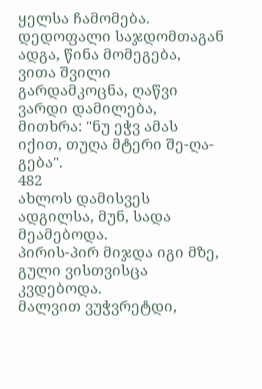ყელსა ჩამომება.
დედოფალი საჯდომთაგან ადგა, წინა მომეგება,
ვითა შვილი გარდამკოცნა, ღაწვი ვარდი დამილება,
მითხრა: "ნუ ეჭვ ამას იქით, თუღა მტერი შე-ღა-გება".
482
ახლოს დამისვეს ადგილსა, მუნ, სადა მეამებოდა.
პირის-პირ მიჯდა იგი მზე, გული ვისთვისცა კვდებოდა.
მალვით ვუჭვრეტდი,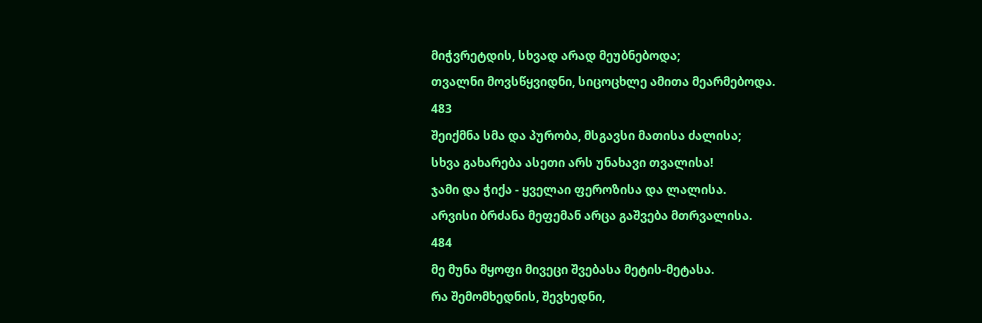მიჭვრეტდის, სხვად არად მეუბნებოდა;
თვალნი მოვსწყვიდნი, სიცოცხლე ამითა მეარმებოდა.
483
შეიქმნა სმა და პურობა, მსგავსი მათისა ძალისა;
სხვა გახარება ასეთი არს უნახავი თვალისა!
ჯამი და ჭიქა - ყველაი ფეროზისა და ლალისა.
არვისი ბრძანა მეფემან არცა გაშვება მთრვალისა.
484
მე მუნა მყოფი მივეცი შვებასა მეტის-მეტასა.
რა შემომხედნის, შევხედნი,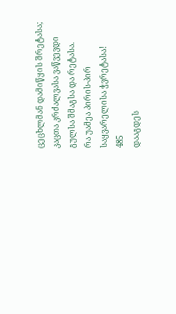ცეცხლმან დამიწყის შრეტასა;
კაცთა კრძალვასა ვაწვევდი გულსა შმაგსა და რეტასა.
რა უამეა პირის-პირ საყვარელისა ჭვრეტასა!
485
დააგდეს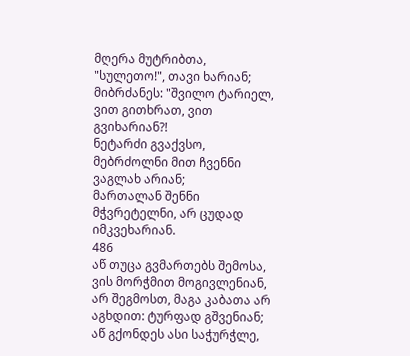მღერა მუტრიბთა, "სულეთო!", თავი ხარიან;
მიბრძანეს: "შვილო ტარიელ, ვით გითხრათ, ვით გვიხარიან?!
ნეტარძი გვაქვსო, მებრძოლნი მით ჩვენნი ვაგლახ არიან;
მართალან შენნი მჭვრეტელნი, არ ცუდად იმკვეხარიან.
486
აწ თუცა გვმართებს შემოსა, ვის მორჭმით მოგივლენიან,
არ შეგმოსთ, მაგა კაბათა არ აგხდით: ტურფად გშვენიან;
აწ გქონდეს ასი საჭურჭლე,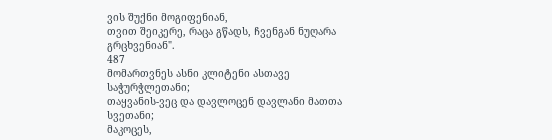ვის შუქნი მოგიფენიან,
თვით შეიკერე, რაცა გწადს, ჩვენგან ნუღარა გრცხვენიან".
487
მომართვნეს ასნი კლიტენი ასთავე საჭურჭლეთანი;
თაყვანის-ვეც და დავლოცენ დავლანი მათთა სვეთანი;
მაკოცეს,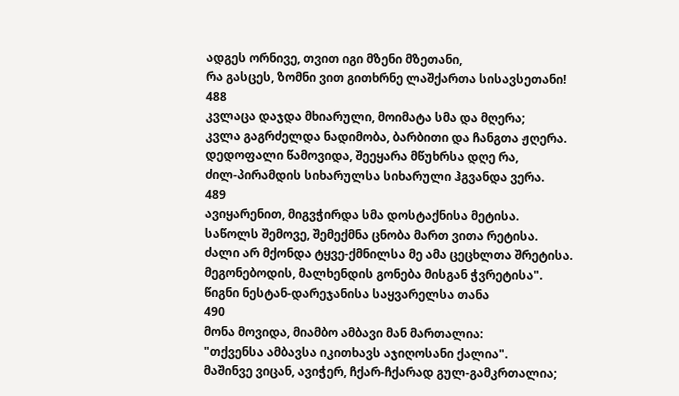ადგეს ორნივე, თვით იგი მზენი მზეთანი,
რა გასცეს, ზომნი ვით გითხრნე ლაშქართა სისავსეთანი!
488
კვლაცა დაჯდა მხიარული, მოიმატა სმა და მღერა;
კვლა გაგრძელდა ნადიმობა, ბარბითი და ჩანგთა ჟღერა.
დედოფალი წამოვიდა, შეეყარა მწუხრსა დღე რა,
ძილ-პირამდის სიხარულსა სიხარული ჰგვანდა ვერა.
489
ავიყარენით, მიგვჭირდა სმა დოსტაქნისა მეტისა.
საწოლს შემოვე, შემექმნა ცნობა მართ ვითა რეტისა.
ძალი არ მქონდა ტყვე-ქმნილსა მე ამა ცეცხლთა შრეტისა.
მეგონებოდის, მალხენდის გონება მისგან ჭვრეტისა".
წიგნი ნესტან-დარეჯანისა საყვარელსა თანა
490
მონა მოვიდა, მიამბო ამბავი მან მართალია:
"თქვენსა ამბავსა იკითხავს აჯიღოსანი ქალია".
მაშინვე ვიცან, ავიჭერ, ჩქარ-ჩქარად გულ-გამკრთალია;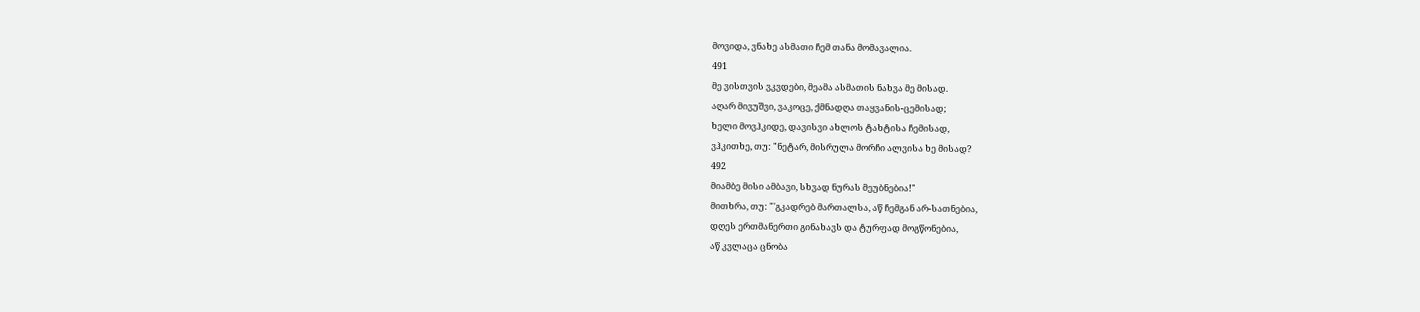მოვიდა, ვნახე ასმათი ჩემ თანა მომავალია.
491
მე ვისთვის ვკვდები, მეამა ასმათის ნახვა მე მისად.
აღარ მივუშვი, ვაკოცე, ქმნადღა თაყვანის-ცემისად;
ხელი მოვჰკიდე, დავისვი ახლოს ტახტისა ჩემისად,
ვჰკითხე, თუ: "ნეტარ, მისრულა მორჩი ალვისა ხე მისად?
492
მიამბე მისი ამბავი, სხვად ნურას მეუბნებია!"
მითხრა, თუ: "'გკადრებ მართალსა, აწ ჩემგან არ-სათნებია,
დღეს ერთმანერთი გინახავს და ტურფად მოგწონებია,
აწ კვლაცა ცნობა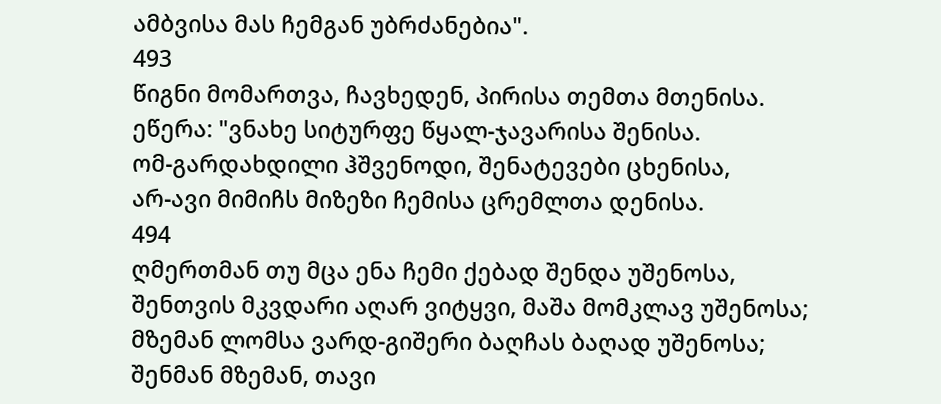ამბვისა მას ჩემგან უბრძანებია".
493
წიგნი მომართვა, ჩავხედენ, პირისა თემთა მთენისა.
ეწერა: "ვნახე სიტურფე წყალ-ჯავარისა შენისა.
ომ-გარდახდილი ჰშვენოდი, შენატევები ცხენისა,
არ-ავი მიმიჩს მიზეზი ჩემისა ცრემლთა დენისა.
494
ღმერთმან თუ მცა ენა ჩემი ქებად შენდა უშენოსა,
შენთვის მკვდარი აღარ ვიტყვი, მაშა მომკლავ უშენოსა;
მზემან ლომსა ვარდ-გიშერი ბაღჩას ბაღად უშენოსა;
შენმან მზემან, თავი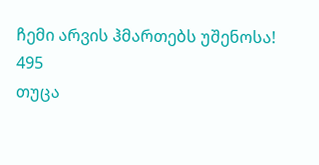ჩემი არვის ჰმართებს უშენოსა!
495
თუცა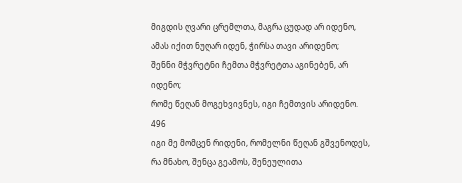მიგდის ღვარი ცრემლთა, მაგრა ცუდად არ იდენო,
ამას იქით ნუღარ იდენ, ჭირსა თავი არიდენო;
შენნი მჭვრეტნი ჩემთა მჭვრეტთა აგინებენ, არ იდენო;
რომე წეღან მოგეხვივნეს, იგი ჩემთვის არიდენო.
496
იგი მე მომცენ რიდენი, რომელნი წეღან გშვენოდეს,
რა მნახო, შენცა გეამოს, შენეულითა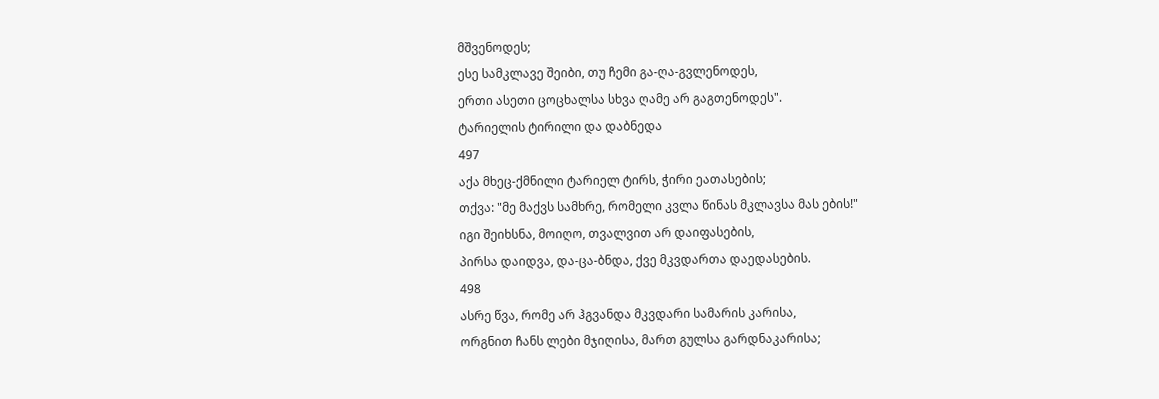მშვენოდეს;
ესე სამკლავე შეიბი, თუ ჩემი გა-ღა-გვლენოდეს,
ერთი ასეთი ცოცხალსა სხვა ღამე არ გაგთენოდეს".
ტარიელის ტირილი და დაბნედა
497
აქა მხეც-ქმნილი ტარიელ ტირს, ჭირი ეათასების;
თქვა: "მე მაქვს სამხრე, რომელი კვლა წინას მკლავსა მას ების!"
იგი შეიხსნა, მოიღო, თვალვით არ დაიფასების,
პირსა დაიდვა, და-ცა-ბნდა, ქვე მკვდართა დაედასების.
498
ასრე წვა, რომე არ ჰგვანდა მკვდარი სამარის კარისა,
ორგნით ჩანს ლები მჯიღისა, მართ გულსა გარდნაკარისა;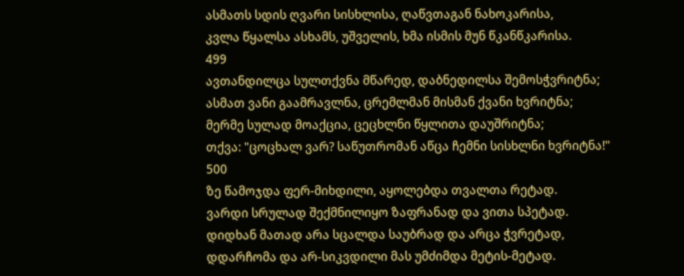ასმათს სდის ღვარი სისხლისა, ღაწვთაგან ნახოკარისა,
კვლა წყალსა ასხამს, უშველის, ხმა ისმის მუნ წკანწკარისა.
499
ავთანდილცა სულთქვნა მწარედ, დაბნედილსა შემოსჭვრიტნა;
ასმათ ვანი გაამრავლნა, ცრემლმან მისმან ქვანი ხვრიტნა;
მერმე სულად მოაქცია, ცეცხლნი წყლითა დაუშრიტნა;
თქვა: "ცოცხალ ვარ? საწუთრომან აწცა ჩემნი სისხლნი ხვრიტნა!"
500
ზე წამოჯდა ფერ-მიხდილი, აყოლებდა თვალთა რეტად.
ვარდი სრულად შექმნილიყო ზაფრანად და ვითა სპეტად.
დიდხან მათად არა სცალდა საუბრად და არცა ჭვრეტად,
დდარჩომა და არ-სიკვდილი მას უმძიმდა მეტის-მეტად.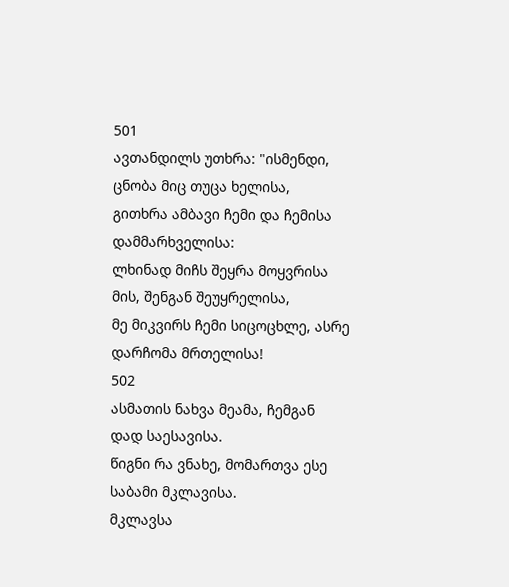501
ავთანდილს უთხრა: "ისმენდი, ცნობა მიც თუცა ხელისა,
გითხრა ამბავი ჩემი და ჩემისა დამმარხველისა:
ლხინად მიჩს შეყრა მოყვრისა მის, შენგან შეუყრელისა,
მე მიკვირს ჩემი სიცოცხლე, ასრე დარჩომა მრთელისა!
502
ასმათის ნახვა მეამა, ჩემგან დად საესავისა.
წიგნი რა ვნახე, მომართვა ესე საბამი მკლავისა.
მკლავსა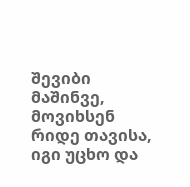შევიბი მაშინვე, მოვიხსენ რიდე თავისა,
იგი უცხო და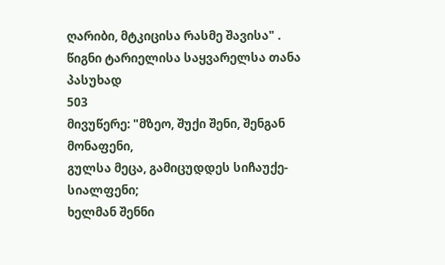ღარიბი, მტკიცისა რასმე შავისა" .
წიგნი ტარიელისა საყვარელსა თანა პასუხად
503
მივუწერე: "მზეო, შუქი შენი, შენგან მონაფენი,
გულსა მეცა, გამიცუდდეს სიჩაუქე-სიალფენი;
ხელმან შენნი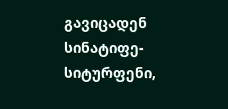გავიცადენ სინატიფე-სიტურფენი,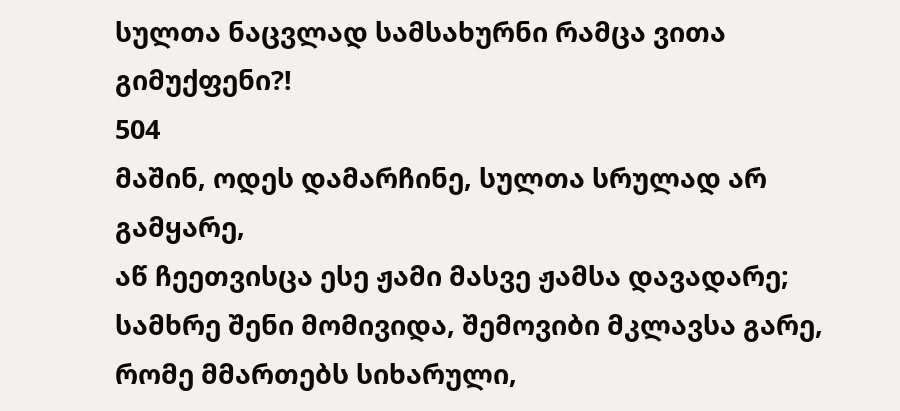სულთა ნაცვლად სამსახურნი რამცა ვითა გიმუქფენი?!
504
მაშინ, ოდეს დამარჩინე, სულთა სრულად არ გამყარე,
აწ ჩეეთვისცა ესე ჟამი მასვე ჟამსა დავადარე;
სამხრე შენი მომივიდა, შემოვიბი მკლავსა გარე,
რომე მმართებს სიხარული,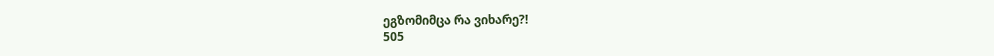ეგზომიმცა რა ვიხარე?!
505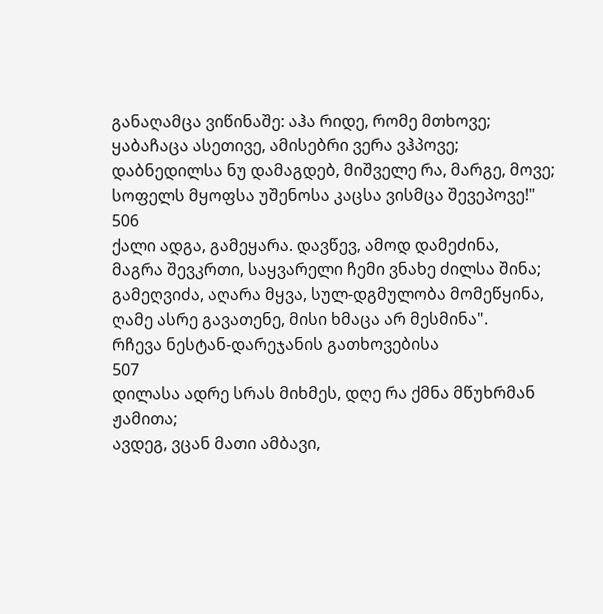განაღამცა ვიწინაშე: აჰა რიდე, რომე მთხოვე;
ყაბაჩაცა ასეთივე, ამისებრი ვერა ვჰპოვე;
დაბნედილსა ნუ დამაგდებ, მიშველე რა, მარგე, მოვე;
სოფელს მყოფსა უშენოსა კაცსა ვისმცა შევეპოვე!"
506
ქალი ადგა, გამეყარა. დავწევ, ამოდ დამეძინა,
მაგრა შევკრთი, საყვარელი ჩემი ვნახე ძილსა შინა;
გამეღვიძა, აღარა მყვა, სულ-დგმულობა მომეწყინა,
ღამე ასრე გავათენე, მისი ხმაცა არ მესმინა".
რჩევა ნესტან-დარეჯანის გათხოვებისა
507
დილასა ადრე სრას მიხმეს, დღე რა ქმნა მწუხრმან ჟამითა;
ავდეგ, ვცან მათი ამბავი,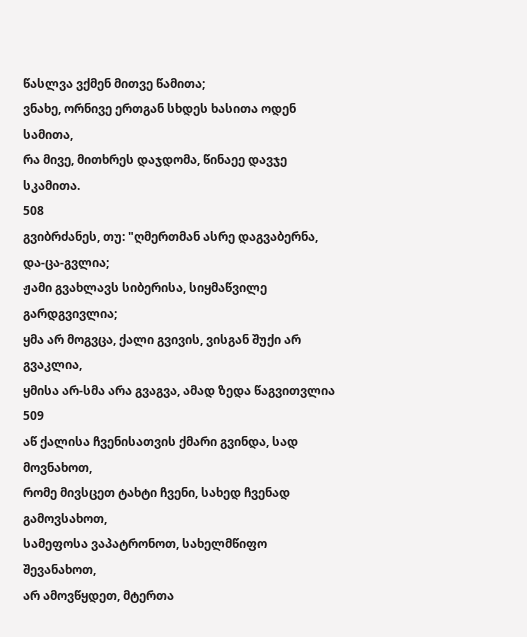წასლვა ვქმენ მითვე წამითა;
ვნახე, ორნივე ერთგან სხდეს ხასითა ოდენ სამითა,
რა მივე, მითხრეს დაჯდომა, წინაეე დავჯე სკამითა.
508
გვიბრძანეს, თუ: "ღმერთმან ასრე დაგვაბერნა, და-ცა-გვლია;
ჟამი გვახლავს სიბერისა, სიყმაწვილე გარდგვივლია;
ყმა არ მოგვცა, ქალი გვივის, ვისგან შუქი არ გვაკლია,
ყმისა არ-სმა არა გვაგვა, ამად ზედა წაგვითვლია
509
აწ ქალისა ჩვენისათვის ქმარი გვინდა, სად მოვნახოთ,
რომე მივსცეთ ტახტი ჩვენი, სახედ ჩვენად გამოვსახოთ,
სამეფოსა ვაპატრონოთ, სახელმწიფო შევანახოთ,
არ ამოვწყდეთ, მტერთა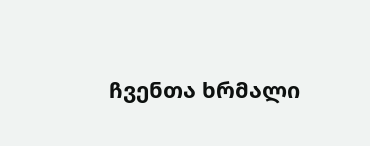ჩვენთა ხრმალი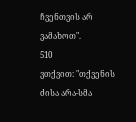ჩვენთვის არ ვამახოთ".
510
ვთქვით: "თქვენის ძისა არა-სმა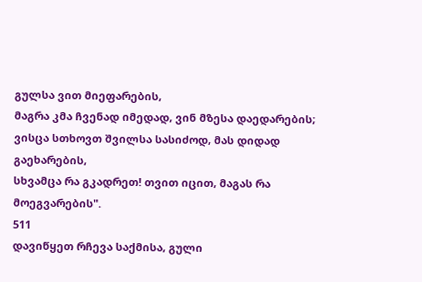გულსა ვით მიეფარების,
მაგრა კმა ჩვენად იმედად, ვინ მზესა დაედარების;
ვისცა სთხოვთ შვილსა სასიძოდ, მას დიდად გაეხარების,
სხვამცა რა გკადრეთ! თვით იცით, მაგას რა მოეგვარების".
511
დავიწყეთ რჩევა საქმისა, გული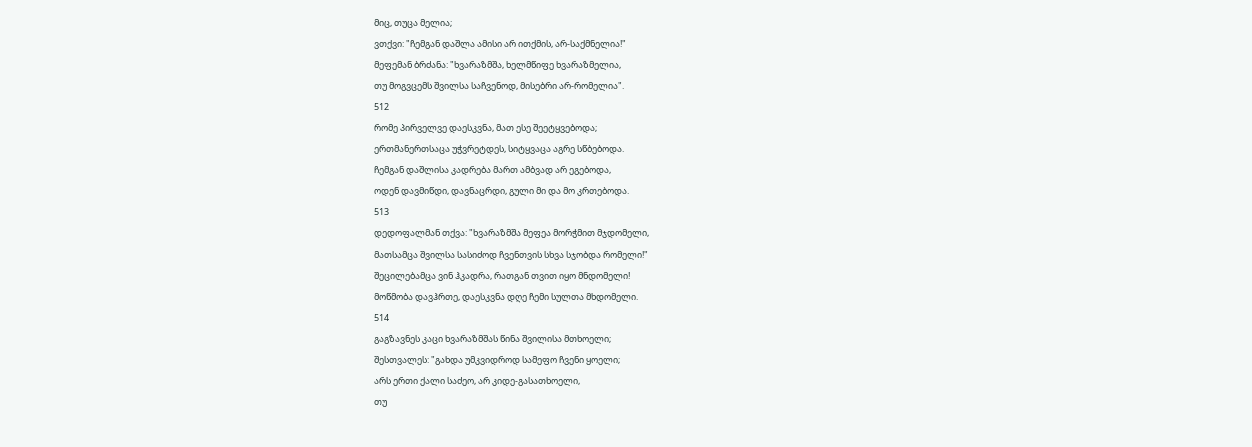მიც, თუცა მელია;
ვთქვი: "ჩემგან დაშლა ამისი არ ითქმის, არ-საქმნელია!"
მეფემან ბრძანა: "ხვარაზმშა, ხელმწიფე ხვარაზმელია,
თუ მოგვცემს შვილსა საჩვენოდ, მისებრი არ-რომელია".
512
რომე პირველვე დაესკვნა, მათ ესე შეეტყვებოდა;
ერთმანერთსაცა უჭვრეტდეს, სიტყვაცა აგრე სწბებოდა.
ჩემგან დაშლისა კადრება მართ ამბვად არ ეგებოდა,
ოდენ დავმიწდი, დავნაცრდი, გული მი და მო კრთებოდა.
513
დედოფალმან თქვა: "ხვარაზმშა მეფეა მორჭმით მჯდომელი,
მათსამცა შვილსა სასიძოდ ჩვენთვის სხვა სჯობდა რომელი!"
შეცილებამცა ვინ ჰკადრა, რათგან თვით იყო მნდომელი!
მოწმობა დავჰრთე, დაესკვნა დღე ჩემი სულთა მხდომელი.
514
გაგზავნეს კაცი ხვარაზმშას წინა შვილისა მთხოელი;
შესთვალეს: "გახდა უმკვიდროდ სამეფო ჩვენი ყოელი;
არს ერთი ქალი საძეო, არ კიდე-გასათხოელი,
თუ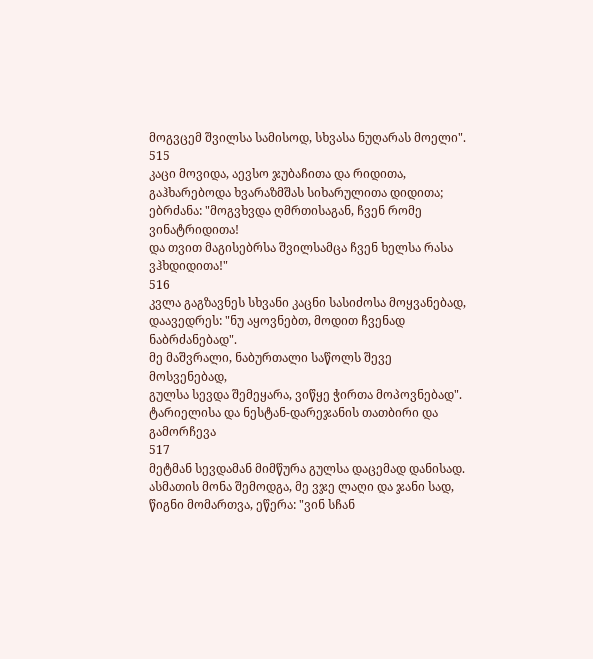მოგვცემ შვილსა სამისოდ, სხვასა ნუღარას მოელი".
515
კაცი მოვიდა, აევსო ჯუბაჩითა და რიდითა,
გაჰხარებოდა ხვარაზმშას სიხარულითა დიდითა;
ებრძანა: "მოგვხვდა ღმრთისაგან, ჩვენ რომე ვინატრიდითა!
და თვით მაგისებრსა შვილსამცა ჩვენ ხელსა რასა ვჰხდიდითა!"
516
კვლა გაგზავნეს სხვანი კაცნი სასიძოსა მოყვანებად,
დაავედრეს: "ნუ აყოვნებთ, მოდით ჩვენად ნაბრძანებად".
მე მაშვრალი, ნაბურთალი საწოლს შევე მოსვენებად,
გულსა სევდა შემეყარა, ვიწყე ჭირთა მოპოვნებად".
ტარიელისა და ნესტან-დარეჯანის თათბირი და გამორჩევა
517
მეტმან სევდამან მიმწურა გულსა დაცემად დანისად.
ასმათის მონა შემოდგა, მე ვჯე ლაღი და ჯანი სად,
წიგნი მომართვა, ეწერა: "ვინ სჩან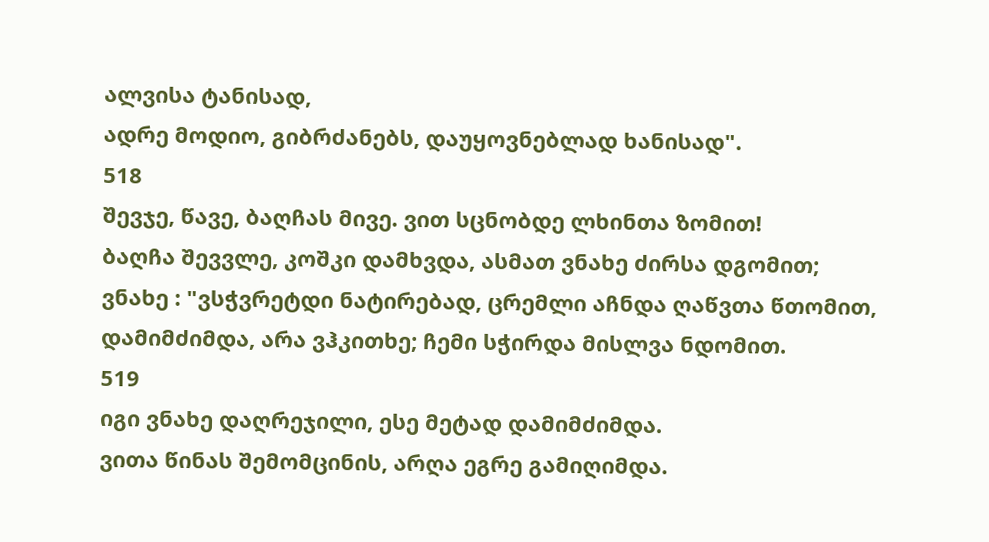ალვისა ტანისად,
ადრე მოდიო, გიბრძანებს, დაუყოვნებლად ხანისად".
518
შევჯე, წავე, ბაღჩას მივე. ვით სცნობდე ლხინთა ზომით!
ბაღჩა შევვლე, კოშკი დამხვდა, ასმათ ვნახე ძირსა დგომით;
ვნახე : "ვსჭვრეტდი ნატირებად, ცრემლი აჩნდა ღაწვთა წთომით,
დამიმძიმდა, არა ვჰკითხე; ჩემი სჭირდა მისლვა ნდომით.
519
იგი ვნახე დაღრეჯილი, ესე მეტად დამიმძიმდა.
ვითა წინას შემომცინის, არღა ეგრე გამიღიმდა.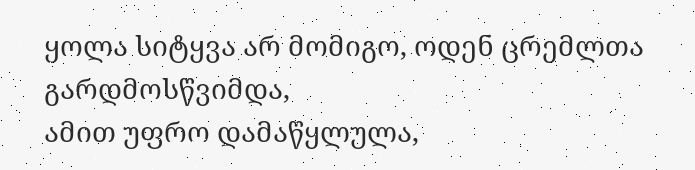ყოლა სიტყვა არ მომიგო, ოდენ ცრემლთა გარდმოსწვიმდა,
ამით უფრო დამაწყლულა,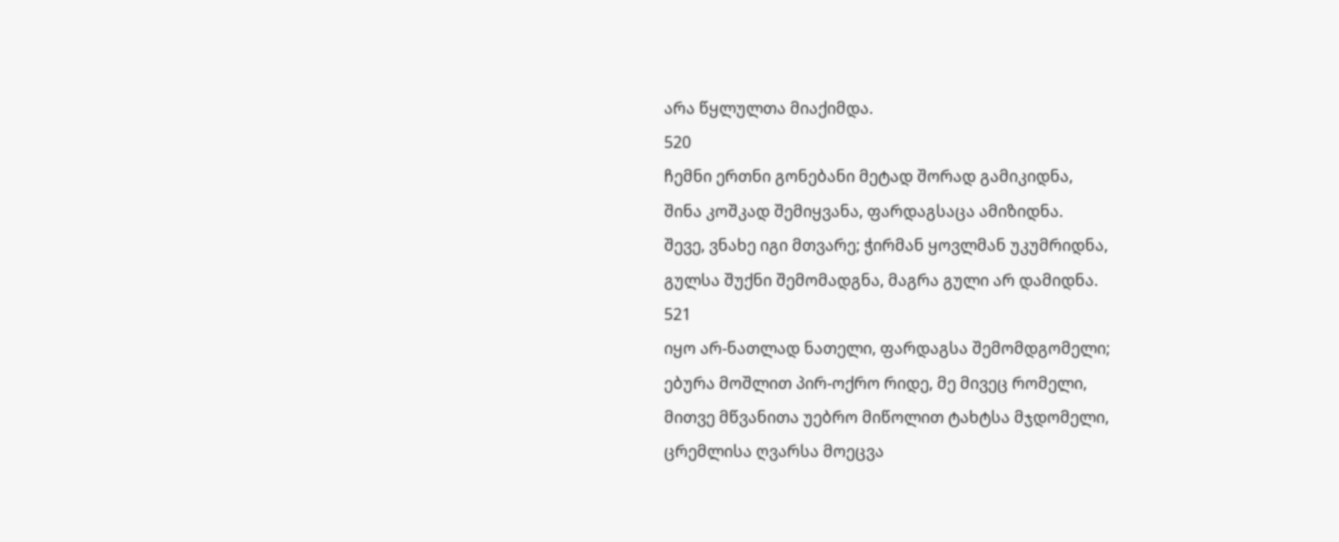არა წყლულთა მიაქიმდა.
520
ჩემნი ერთნი გონებანი მეტად შორად გამიკიდნა,
შინა კოშკად შემიყვანა, ფარდაგსაცა ამიზიდნა.
შევე, ვნახე იგი მთვარე; ჭირმან ყოვლმან უკუმრიდნა,
გულსა შუქნი შემომადგნა, მაგრა გული არ დამიდნა.
521
იყო არ-ნათლად ნათელი, ფარდაგსა შემომდგომელი;
ებურა მოშლით პირ-ოქრო რიდე, მე მივეც რომელი,
მითვე მწვანითა უებრო მიწოლით ტახტსა მჯდომელი,
ცრემლისა ღვარსა მოეცვა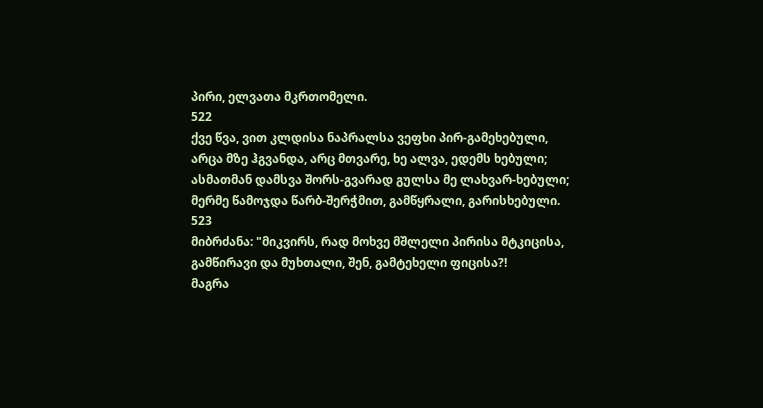პირი, ელვათა მკრთომელი.
522
ქვე წვა, ვით კლდისა ნაპრალსა ვეფხი პირ-გამეხებული,
არცა მზე ჰგვანდა, არც მთვარე, ხე ალვა, ედემს ხებული;
ასმათმან დამსვა შორს-გვარად გულსა მე ლახვარ-ხებული;
მერმე წამოჯდა წარბ-შერჭმით, გამწყრალი, გარისხებული.
523
მიბრძანა: "მიკვირს, რად მოხვე მშლელი პირისა მტკიცისა,
გამწირავი და მუხთალი, შენ, გამტეხელი ფიცისა?!
მაგრა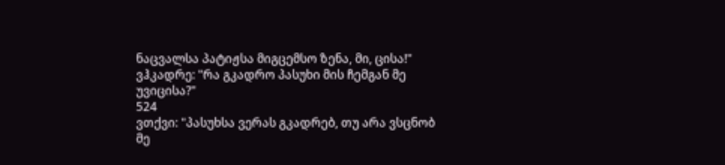ნაცვალსა პატიჟსა მიგცემსო ზენა, მი, ცისა!"
ვჰკადრე: "რა გკადრო პასუხი მის ჩემგან მე უვიცისა?"
524
ვთქვი: "პასუხსა ვერას გკადრებ, თუ არა ვსცნობ მე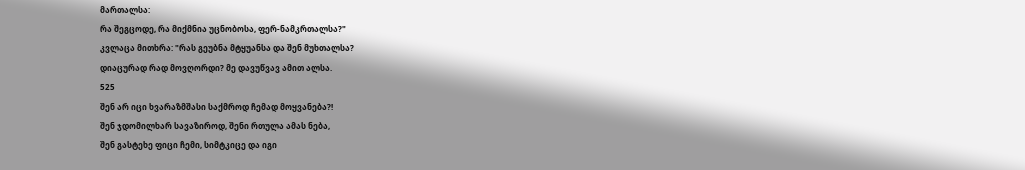მართალსა:
რა შეგცოდე, რა მიქმნია უცნობოსა, ფერ-ნამკრთალსა?"
კვლაცა მითხრა: "რას გეუბნა მტყუანსა და შენ მუხთალსა?
დიაცურად რად მოვღორდი? მე დავუწვავ ამით ალსა.
525
შენ არ იცი ხვარაზმშასი საქმროდ ჩემად მოყვანება?!
შენ ჯდომილხარ სავაზიროდ, შენი რთულა ამას ნება,
შენ გასტეხე ფიცი ჩემი, სიმტკიცე და იგი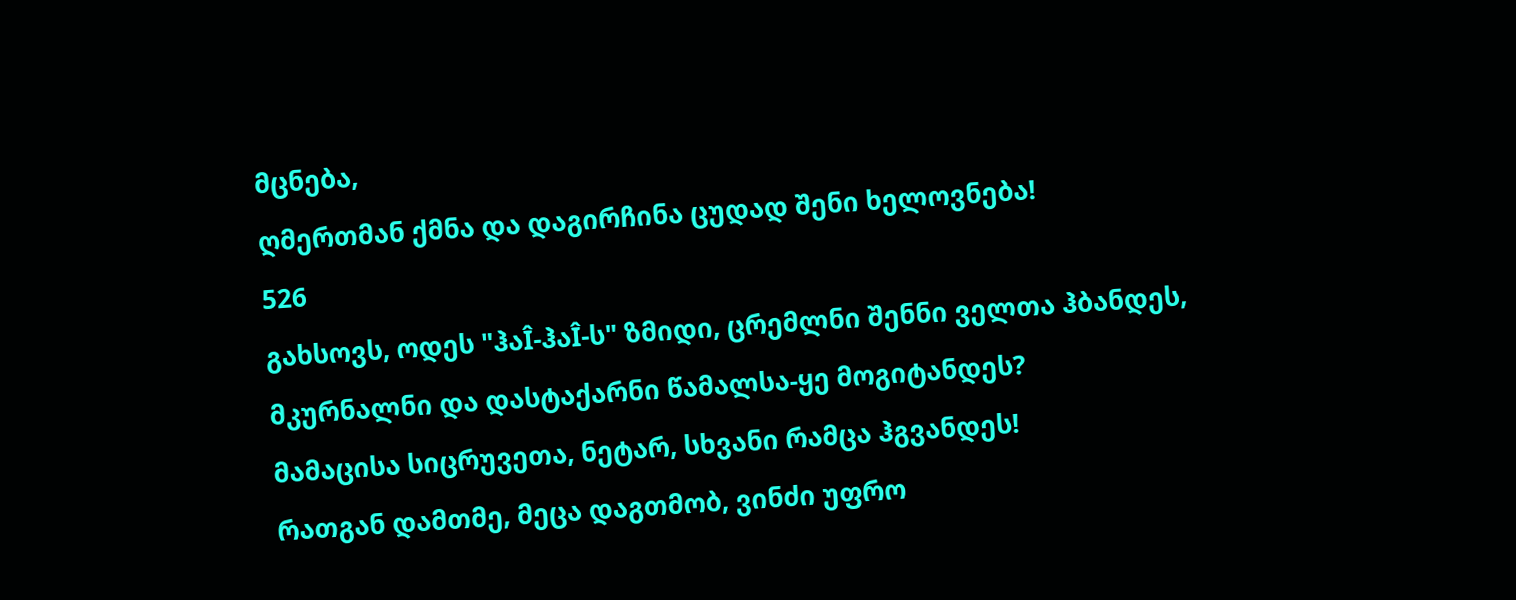მცნება,
ღმერთმან ქმნა და დაგირჩინა ცუდად შენი ხელოვნება!
526
გახსოვს, ოდეს "ჰაÎ-ჰაÎ-ს" ზმიდი, ცრემლნი შენნი ველთა ჰბანდეს,
მკურნალნი და დასტაქარნი წამალსა-ყე მოგიტანდეს?
მამაცისა სიცრუვეთა, ნეტარ, სხვანი რამცა ჰგვანდეს!
რათგან დამთმე, მეცა დაგთმობ, ვინძი უფრო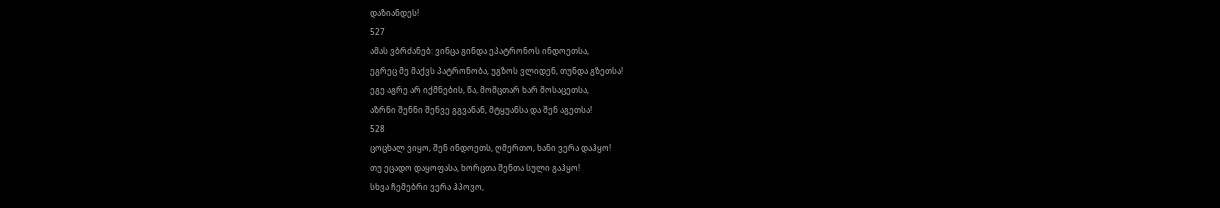დაზიანდეს!
527
ამას ვბრძანებ: ვინცა გინდა ეპატრონოს ინდოეთსა,
ეგრეც მე მაქვს პატრონობა, უგზოს ვლიდენ, თუნდა გზეთსა!
ეგე აგრე არ იქმნების, წა, მომცთარ ხარ მოსაცეთსა,
აზრნი შენნი შენვე გგვანან, მტყუანსა და შენ აგეთსა!
528
ცოცხალ ვიყო, შენ ინდოეთს, ღმერთო, ხანი ვერა დაჰყო!
თუ ეცადო დაყოფასა, ხორცთა შენთა სული გაჰყო!
სხვა ჩემებრი ვერა ჰპოვო,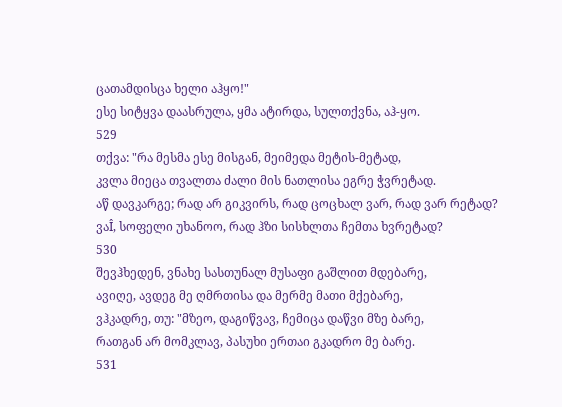ცათამდისცა ხელი აჰყო!"
ესე სიტყვა დაასრულა, ყმა ატირდა, სულთქვნა, აჰ-ყო.
529
თქვა: "რა მესმა ესე მისგან, მეიმედა მეტის-მეტად,
კვლა მიეცა თვალთა ძალი მის ნათლისა ეგრე ჭვრეტად.
აწ დავკარგე; რად არ გიკვირს, რად ცოცხალ ვარ, რად ვარ რეტად?
ვაÎ, სოფელი უხანოო, რად ჰზი სისხლთა ჩემთა ხვრეტად?
530
შევჰხედენ, ვნახე სასთუნალ მუსაფი გაშლით მდებარე,
ავიღე, ავდეგ მე ღმრთისა და მერმე მათი მქებარე,
ვჰკადრე, თუ: "მზეო, დაგიწვავ, ჩემიცა დაწვი მზე ბარე,
რათგან არ მომკლავ, პასუხი ერთაი გკადრო მე ბარე.
531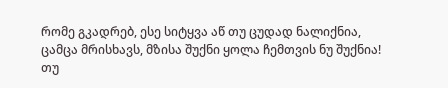რომე გკადრებ, ესე სიტყვა აწ თუ ცუდად ნალიქნია,
ცამცა მრისხავს, მზისა შუქნი ყოლა ჩემთვის ნუ შუქნია!
თუ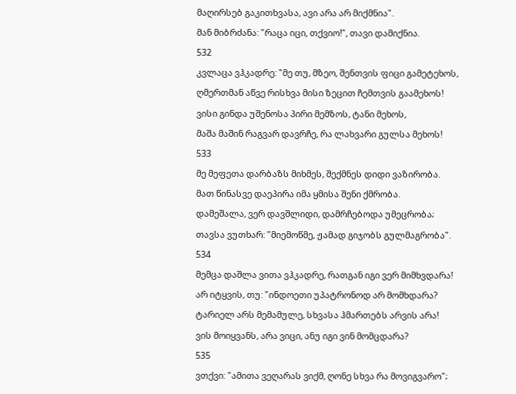მაღირსებ გაკითხვასა, ავი არა არ მიქმნია".
მან მიბრძანა: "რაცა იცი, თქვიო!", თავი დამიქნია.
532
კვლაცა ვჰკადრე: "მე თუ, მზეო, შენთვის ფიცი გამეტეხოს,
ღმერთმან აწვე რისხვა მისი ზეცით ჩემთვის გაამეხოს!
ვისი გინდა უშენოსა პირი მემზოს, ტანი მეხოს,
მაშა მაშინ რაგვარ დავრჩე, რა ლახვარი გულსა მეხოს!
533
მე მეფეთა დარბაზს მიხმეს, შექმნეს დიდი ვაზირობა.
მათ წინასვე დაეპირა იმა ყმისა შენი ქმრობა.
დამეშალა, ვერ დავშლიდი, დამრჩებოდა უმეცრობა;
თავსა ვუთხარ: "მიემოწმე, ჟამად გიჯობს გულმაგრობა".
534
მემცა დაშლა ვითა ვჰკადრე, რათგან იგი ვერ მიმხვდარა!
არ იტყვის, თუ: "ინდოეთი უპატრონოდ არ მომხდარა?
ტარიელ არს მემამულე, სხვასა ჰმართებს არვის არა!
ვის მოიყვანს, არა ვიცი, ანუ იგი ვინ მომცდარა?
535
ვთქვი: "ამითა ვეღარას ვიქმ, ღონე სხვა რა მოვიგვარო";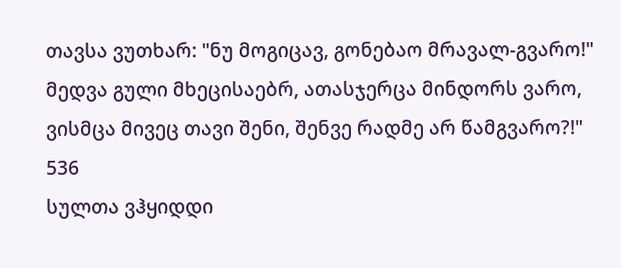თავსა ვუთხარ: "ნუ მოგიცავ, გონებაო მრავალ-გვარო!"
მედვა გული მხეცისაებრ, ათასჯერცა მინდორს ვარო,
ვისმცა მივეც თავი შენი, შენვე რადმე არ წამგვარო?!"
536
სულთა ვჰყიდდი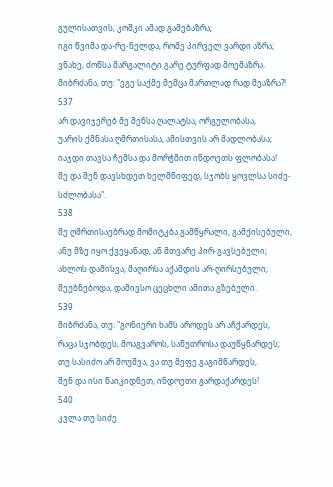გულისათვის, კოშკი ამად გამებაზრა;
იგი წვიმა და-რე-ნელდა, რომე პირველ ვარდი აზრა;
ვნახე, ძოწსა მარგალიტი გარე ტურფად მოემაზრა.
მიბრძანა, თუ: "ეგე საქმე მემცა მართლად რად მეაზრა?!
537
არ დავიჯერებ მე შენსა ღალატსა, ორგულობასა,
უარის ქმნასა ღმრთისასა, ამისთვის არ მადლობასა;
იაჯდი თავსა ჩემსა და მორჭმით ინდოეთს ფლობასა!
მე და შენ დავსხდეთ ხელმწიფედ, სჯობს ყოვლსა სიძე-სძლობასა".
538
მე ღმრთისაებრად მომიტკბა გამწყრალი, გამქისებული,
ანუ მზე იყო ქვეყანად, ან მთვარე პირ-გავსებული;
ახლოს დამისვა, მაღირსა აქამდის არ-ღირსებული;
მეუბნებოდა, დამივსო ცეცხლი ამითა გზებული.
539
მიბრძანა, თუ: "გონიერი ხამს აროდეს არ აჩქარდეს,
რაცა სჯობდეს, მოაგვაროს, საწუთროსა დაუწყნარდეს;
თუ სასიძო არ მოუშვა, ვა თუ მეფე გაგიმწარდეს,
შენ და ისი წაიკიდნეთ, ინდოეთი გარდაქარდეს!
540
კვლა თუ სიძე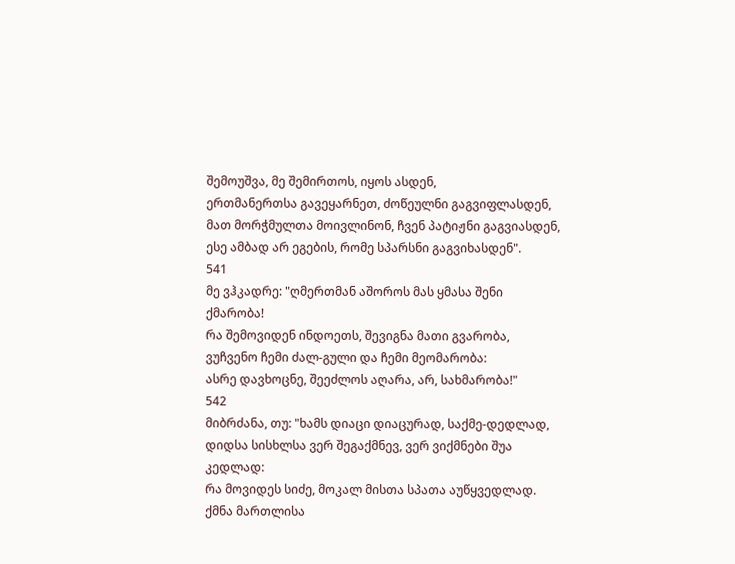შემოუშვა, მე შემირთოს, იყოს ასდენ,
ერთმანერთსა გავეყარნეთ, ძოწეულნი გაგვიფლასდენ,
მათ მორჭმულთა მოივლინონ, ჩვენ პატიჟნი გაგვიასდენ,
ესე ამბად არ ეგების, რომე სპარსნი გაგვიხასდენ".
541
მე ვჰკადრე: "ღმერთმან აშოროს მას ყმასა შენი ქმარობა!
რა შემოვიდენ ინდოეთს, შევიგნა მათი გვარობა,
ვუჩვენო ჩემი ძალ-გული და ჩემი მეომარობა:
ასრე დავხოცნე, შეეძლოს აღარა, არ, სახმარობა!"
542
მიბრძანა, თუ: "ხამს დიაცი დიაცურად, საქმე-დედლად,
დიდსა სისხლსა ვერ შეგაქმნევ, ვერ ვიქმნები შუა კედლად:
რა მოვიდეს სიძე, მოკალ მისთა სპათა აუწყვედლად.
ქმნა მართლისა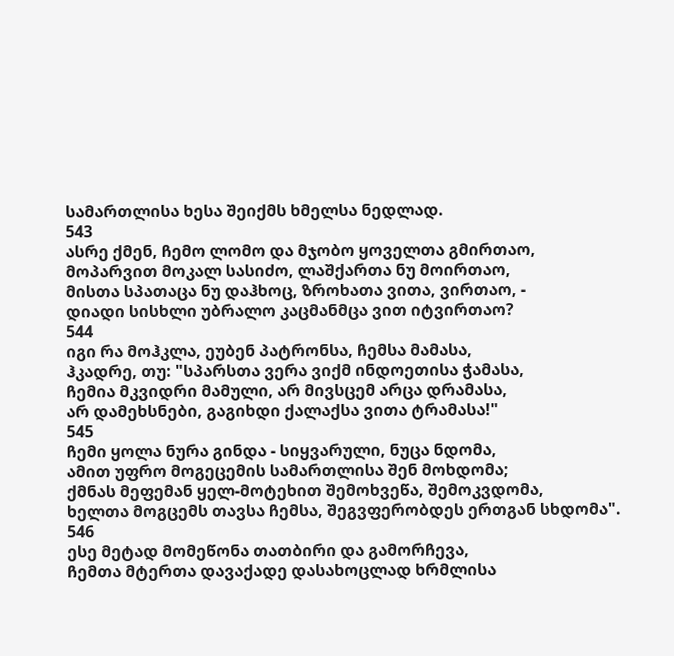სამართლისა ხესა შეიქმს ხმელსა ნედლად.
543
ასრე ქმენ, ჩემო ლომო და მჯობო ყოველთა გმირთაო,
მოპარვით მოკალ სასიძო, ლაშქართა ნუ მოირთაო,
მისთა სპათაცა ნუ დაჰხოც, ზროხათა ვითა, ვირთაო, -
დიადი სისხლი უბრალო კაცმანმცა ვით იტვირთაო?
544
იგი რა მოჰკლა, ეუბენ პატრონსა, ჩემსა მამასა,
ჰკადრე, თუ: "სპარსთა ვერა ვიქმ ინდოეთისა ჭამასა,
ჩემია მკვიდრი მამული, არ მივსცემ არცა დრამასა,
არ დამეხსნები, გაგიხდი ქალაქსა ვითა ტრამასა!"
545
ჩემი ყოლა ნურა გინდა - სიყვარული, ნუცა ნდომა,
ამით უფრო მოგეცემის სამართლისა შენ მოხდომა;
ქმნას მეფემან ყელ-მოტეხით შემოხვეწა, შემოკვდომა,
ხელთა მოგცემს თავსა ჩემსა, შეგვფერობდეს ერთგან სხდომა".
546
ესე მეტად მომეწონა თათბირი და გამორჩევა,
ჩემთა მტერთა დავაქადე დასახოცლად ხრმლისა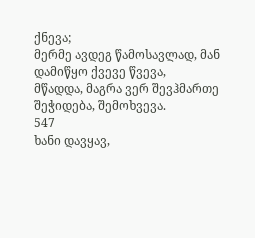ქნევა;
მერმე ავდეგ წამოსავლად, მან დამიწყო ქვევე წვევა,
მწადდა, მაგრა ვერ შევჰმართე შეჭიდება, შემოხვევა.
547
ხანი დავყავ,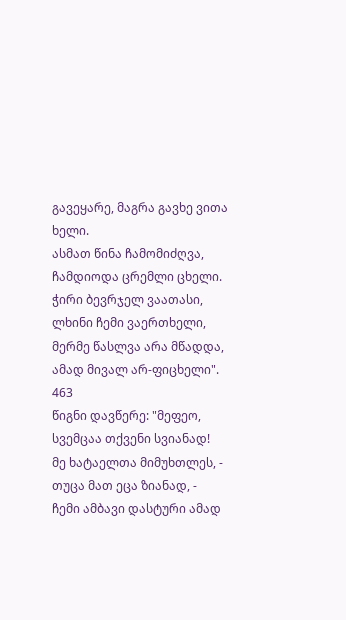გავეყარე, მაგრა გავხე ვითა ხელი.
ასმათ წინა ჩამომიძღვა, ჩამდიოდა ცრემლი ცხელი.
ჭირი ბევრჯელ ვაათასი, ლხინი ჩემი ვაერთხელი,
მერმე წასლვა არა მწადდა, ამად მივალ არ-ფიცხელი".
463
წიგნი დავწერე: "მეფეო, სვემცაა თქვენი სვიანად!
მე ხატაელთა მიმუხთლეს, - თუცა მათ ეცა ზიანად, -
ჩემი ამბავი დასტური ამად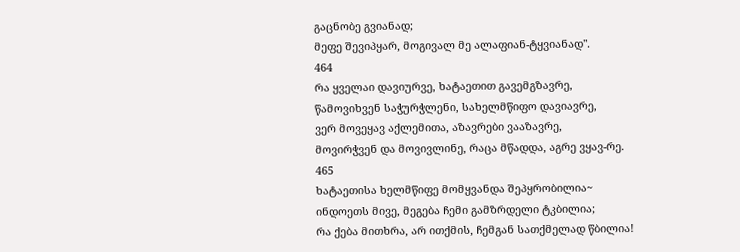გაცნობე გვიანად;
მეფე შევიპყარ, მოგივალ მე ალაფიან-ტყვიანად".
464
რა ყველაი დავიურვე, ხატაეთით გავემგზავრე,
წამოვიხვენ საჭურჭლენი, სახელმწიფო დავიავრე,
ვერ მოვეყავ აქლემითა, აზავრები ვააზავრე,
მოვირჭვენ და მოვივლინე, რაცა მწადდა, აგრე ვყავ-რე.
465
ხატაეთისა ხელმწიფე მომყვანდა შეპყრობილია~
ინდოეთს მივე, მეგება ჩემი გამზრდელი ტკბილია;
რა ქება მითხრა, არ ითქმის, ჩემგან სათქმელად წბილია!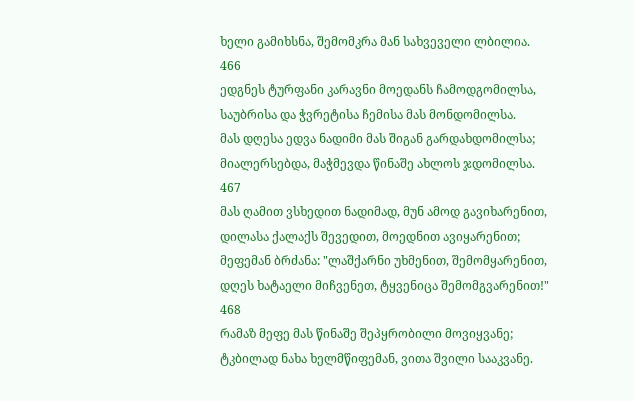ხელი გამიხსნა, შემომკრა მან სახვეველი ლბილია.
466
ედგნეს ტურფანი კარავნი მოედანს ჩამოდგომილსა,
საუბრისა და ჭვრეტისა ჩემისა მას მონდომილსა.
მას დღესა ედვა ნადიმი მას შიგან გარდახდომილსა;
მიალერსებდა, მაჭმევდა წინაშე ახლოს ჯდომილსა.
467
მას ღამით ვსხედით ნადიმად, მუნ ამოდ გავიხარენით,
დილასა ქალაქს შევედით, მოედნით ავიყარენით;
მეფემან ბრძანა: "ლაშქარნი უხმენით, შემომყარენით,
დღეს ხატაელი მიჩვენეთ, ტყვენიცა შემომგვარენით!"
468
რამაზ მეფე მას წინაშე შეპყრობილი მოვიყვანე;
ტკბილად ნახა ხელმწიფემან, ვითა შვილი სააკვანე.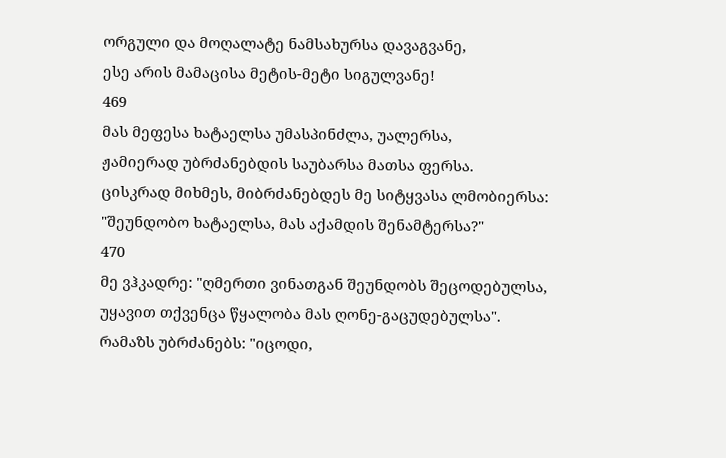ორგული და მოღალატე ნამსახურსა დავაგვანე,
ესე არის მამაცისა მეტის-მეტი სიგულვანე!
469
მას მეფესა ხატაელსა უმასპინძლა, უალერსა,
ჟამიერად უბრძანებდის საუბარსა მათსა ფერსა.
ცისკრად მიხმეს, მიბრძანებდეს მე სიტყვასა ლმობიერსა:
"შეუნდობო ხატაელსა, მას აქამდის შენამტერსა?"
470
მე ვჰკადრე: "ღმერთი ვინათგან შეუნდობს შეცოდებულსა,
უყავით თქვენცა წყალობა მას ღონე-გაცუდებულსა".
რამაზს უბრძანებს: "იცოდი,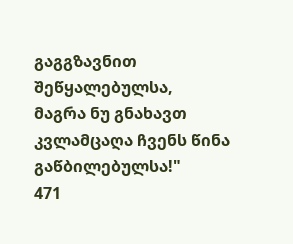გაგგზავნით შეწყალებულსა,
მაგრა ნუ გნახავთ კვლამცაღა ჩვენს წინა გაწბილებულსა!"
471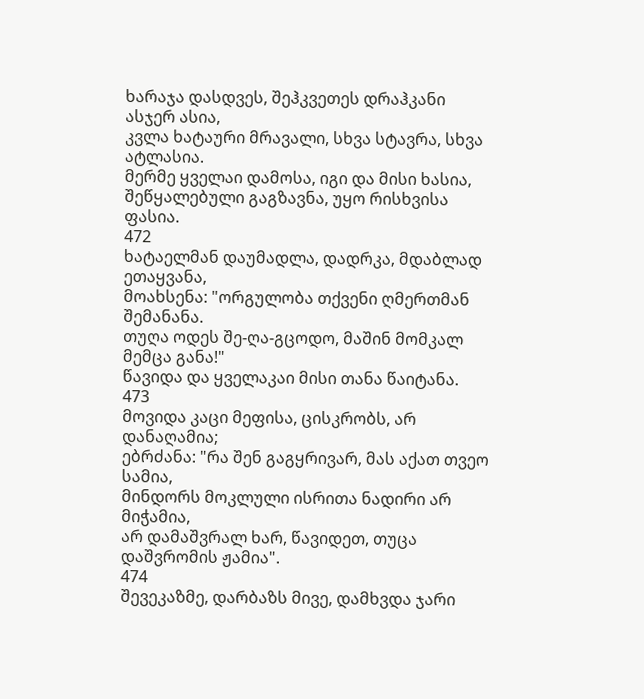ხარაჯა დასდვეს, შეჰკვეთეს დრაჰკანი ასჯერ ასია,
კვლა ხატაური მრავალი, სხვა სტავრა, სხვა ატლასია.
მერმე ყველაი დამოსა, იგი და მისი ხასია,
შეწყალებული გაგზავნა, უყო რისხვისა ფასია.
472
ხატაელმან დაუმადლა, დადრკა, მდაბლად ეთაყვანა,
მოახსენა: "ორგულობა თქვენი ღმერთმან შემანანა.
თუღა ოდეს შე-ღა-გცოდო, მაშინ მომკალ მემცა განა!"
წავიდა და ყველაკაი მისი თანა წაიტანა.
473
მოვიდა კაცი მეფისა, ცისკრობს, არ დანაღამია;
ებრძანა: "რა შენ გაგყრივარ, მას აქათ თვეო სამია,
მინდორს მოკლული ისრითა ნადირი არ მიჭამია,
არ დამაშვრალ ხარ, წავიდეთ, თუცა დაშვრომის ჟამია".
474
შევეკაზმე, დარბაზს მივე, დამხვდა ჯარი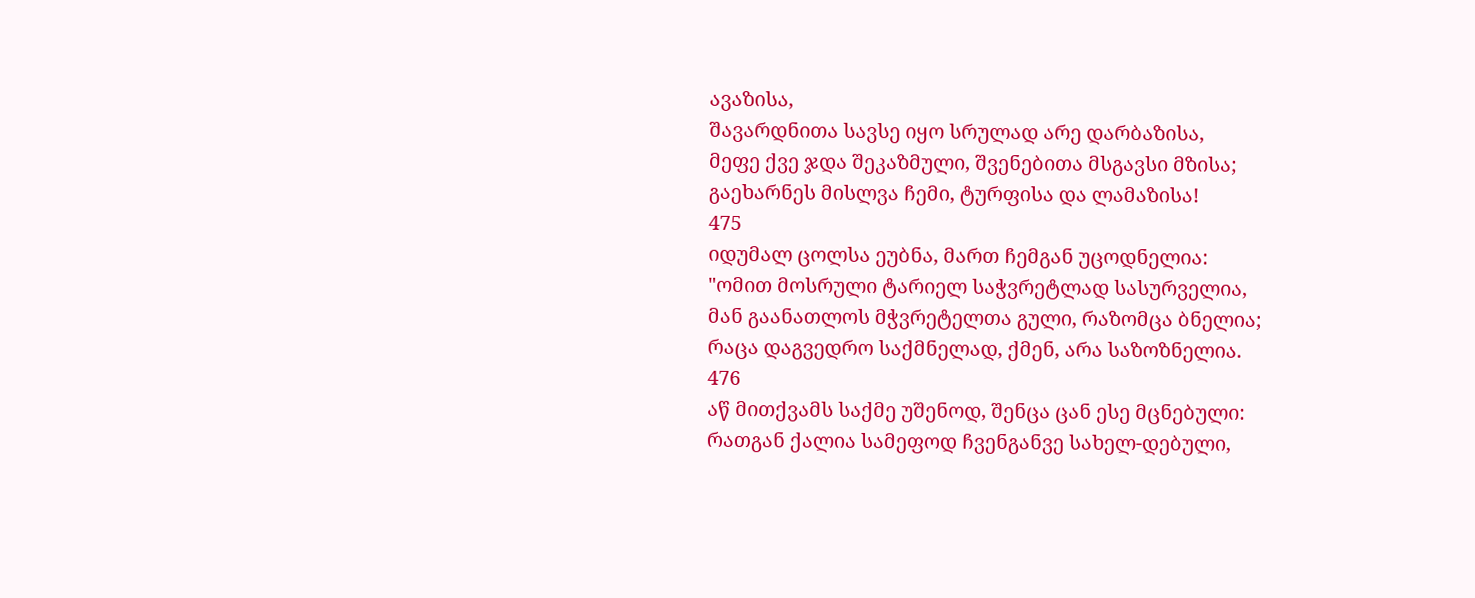ავაზისა,
შავარდნითა სავსე იყო სრულად არე დარბაზისა,
მეფე ქვე ჯდა შეკაზმული, შვენებითა მსგავსი მზისა;
გაეხარნეს მისლვა ჩემი, ტურფისა და ლამაზისა!
475
იდუმალ ცოლსა ეუბნა, მართ ჩემგან უცოდნელია:
"ომით მოსრული ტარიელ საჭვრეტლად სასურველია,
მან გაანათლოს მჭვრეტელთა გული, რაზომცა ბნელია;
რაცა დაგვედრო საქმნელად, ქმენ, არა საზოზნელია.
476
აწ მითქვამს საქმე უშენოდ, შენცა ცან ესე მცნებული:
რათგან ქალია სამეფოდ ჩვენგანვე სახელ-დებული,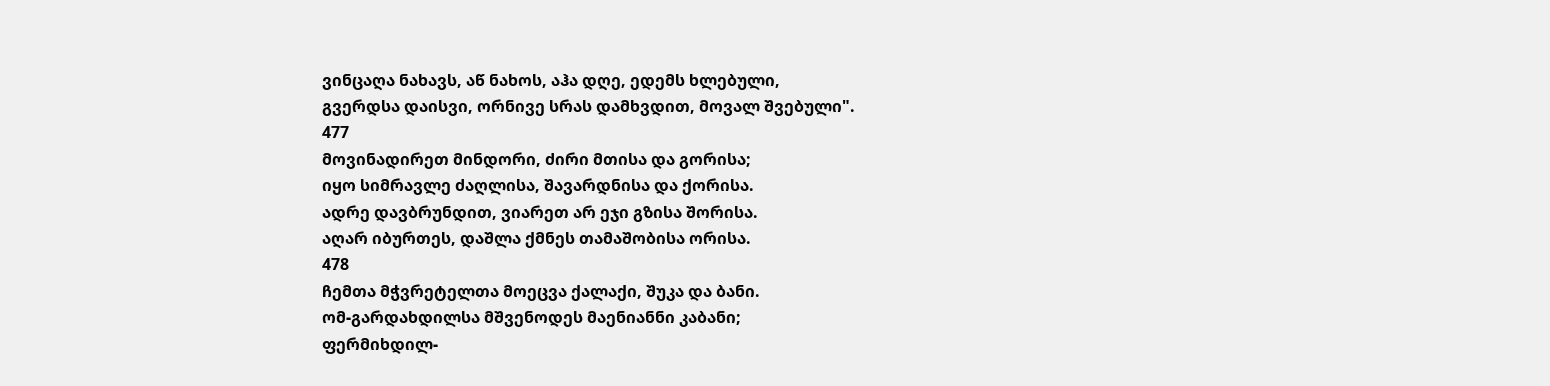ვინცაღა ნახავს, აწ ნახოს, აჰა დღე, ედემს ხლებული,
გვერდსა დაისვი, ორნივე სრას დამხვდით, მოვალ შვებული".
477
მოვინადირეთ მინდორი, ძირი მთისა და გორისა;
იყო სიმრავლე ძაღლისა, შავარდნისა და ქორისა.
ადრე დავბრუნდით, ვიარეთ არ ეჯი გზისა შორისა.
აღარ იბურთეს, დაშლა ქმნეს თამაშობისა ორისა.
478
ჩემთა მჭვრეტელთა მოეცვა ქალაქი, შუკა და ბანი.
ომ-გარდახდილსა მშვენოდეს მაენიანნი კაბანი;
ფერმიხდილ-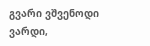გვარი ვშვენოდი ვარდი,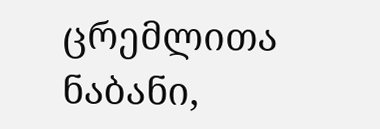ცრემლითა ნაბანი,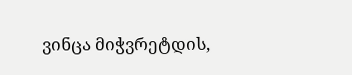ვინცა მიჭვრეტდის,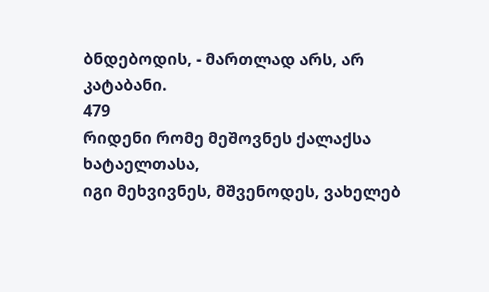ბნდებოდის, - მართლად არს, არ კატაბანი.
479
რიდენი რომე მეშოვნეს ქალაქსა ხატაელთასა,
იგი მეხვივნეს, მშვენოდეს, ვახელებ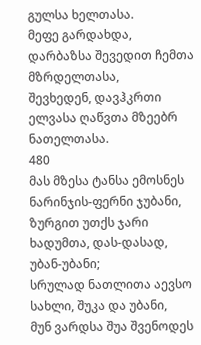გულსა ხელთასა.
მეფე გარდახდა, დარბაზსა შევედით ჩემთა მზრდელთასა,
შევხედენ, დავჰკრთი ელვასა ღაწვთა მზეებრ ნათელთასა.
480
მას მზესა ტანსა ემოსნეს ნარინჯის-ფერნი ჯუბანი,
ზურგით უთქს ჯარი ხადუმთა, დას-დასად, უბან-უბანი;
სრულად ნათლითა აევსო სახლი, შუკა და უბანი,
მუნ ვარდსა შუა შვენოდეს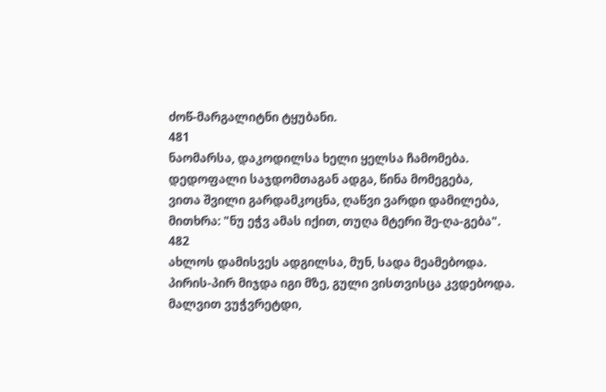ძოწ-მარგალიტნი ტყუბანი.
481
ნაომარსა, დაკოდილსა ხელი ყელსა ჩამომება.
დედოფალი საჯდომთაგან ადგა, წინა მომეგება,
ვითა შვილი გარდამკოცნა, ღაწვი ვარდი დამილება,
მითხრა: "ნუ ეჭვ ამას იქით, თუღა მტერი შე-ღა-გება".
482
ახლოს დამისვეს ადგილსა, მუნ, სადა მეამებოდა.
პირის-პირ მიჯდა იგი მზე, გული ვისთვისცა კვდებოდა.
მალვით ვუჭვრეტდი,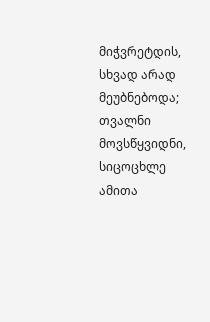მიჭვრეტდის, სხვად არად მეუბნებოდა;
თვალნი მოვსწყვიდნი, სიცოცხლე ამითა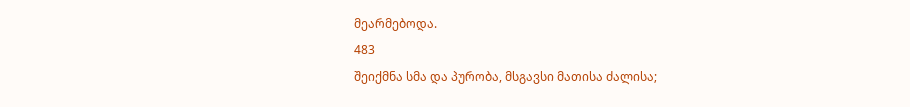მეარმებოდა.
483
შეიქმნა სმა და პურობა, მსგავსი მათისა ძალისა;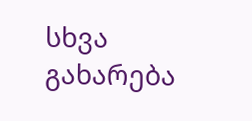სხვა გახარება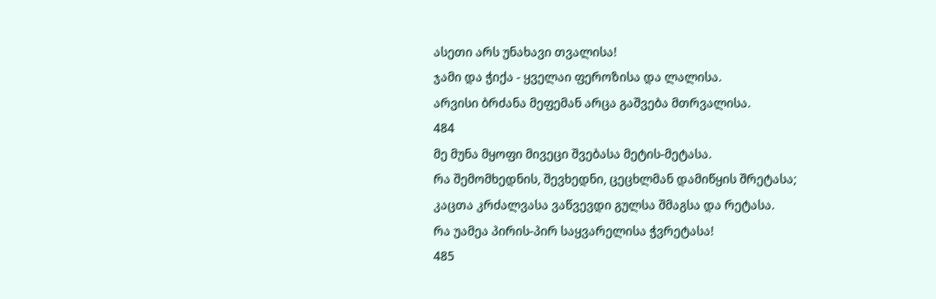ასეთი არს უნახავი თვალისა!
ჯამი და ჭიქა - ყველაი ფეროზისა და ლალისა.
არვისი ბრძანა მეფემან არცა გაშვება მთრვალისა.
484
მე მუნა მყოფი მივეცი შვებასა მეტის-მეტასა.
რა შემომხედნის, შევხედნი, ცეცხლმან დამიწყის შრეტასა;
კაცთა კრძალვასა ვაწვევდი გულსა შმაგსა და რეტასა.
რა უამეა პირის-პირ საყვარელისა ჭვრეტასა!
485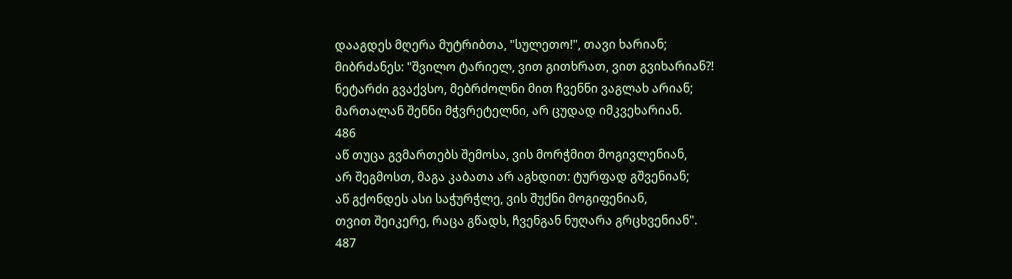დააგდეს მღერა მუტრიბთა, "სულეთო!", თავი ხარიან;
მიბრძანეს: "შვილო ტარიელ, ვით გითხრათ, ვით გვიხარიან?!
ნეტარძი გვაქვსო, მებრძოლნი მით ჩვენნი ვაგლახ არიან;
მართალან შენნი მჭვრეტელნი, არ ცუდად იმკვეხარიან.
486
აწ თუცა გვმართებს შემოსა, ვის მორჭმით მოგივლენიან,
არ შეგმოსთ, მაგა კაბათა არ აგხდით: ტურფად გშვენიან;
აწ გქონდეს ასი საჭურჭლე, ვის შუქნი მოგიფენიან,
თვით შეიკერე, რაცა გწადს, ჩვენგან ნუღარა გრცხვენიან".
487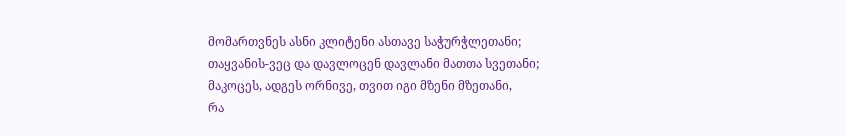მომართვნეს ასნი კლიტენი ასთავე საჭურჭლეთანი;
თაყვანის-ვეც და დავლოცენ დავლანი მათთა სვეთანი;
მაკოცეს, ადგეს ორნივე, თვით იგი მზენი მზეთანი,
რა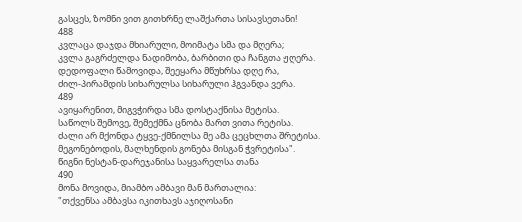გასცეს, ზომნი ვით გითხრნე ლაშქართა სისავსეთანი!
488
კვლაცა დაჯდა მხიარული, მოიმატა სმა და მღერა;
კვლა გაგრძელდა ნადიმობა, ბარბითი და ჩანგთა ჟღერა.
დედოფალი წამოვიდა, შეეყარა მწუხრსა დღე რა,
ძილ-პირამდის სიხარულსა სიხარული ჰგვანდა ვერა.
489
ავიყარენით, მიგვჭირდა სმა დოსტაქნისა მეტისა.
საწოლს შემოვე, შემექმნა ცნობა მართ ვითა რეტისა.
ძალი არ მქონდა ტყვე-ქმნილსა მე ამა ცეცხლთა შრეტისა.
მეგონებოდის, მალხენდის გონება მისგან ჭვრეტისა".
წიგნი ნესტან-დარეჯანისა საყვარელსა თანა
490
მონა მოვიდა, მიამბო ამბავი მან მართალია:
"თქვენსა ამბავსა იკითხავს აჯიღოსანი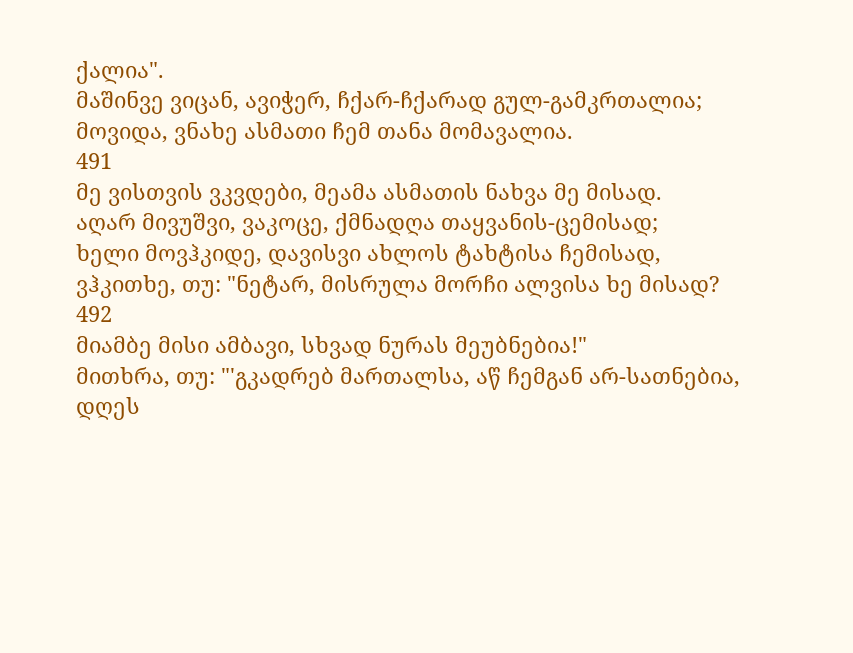ქალია".
მაშინვე ვიცან, ავიჭერ, ჩქარ-ჩქარად გულ-გამკრთალია;
მოვიდა, ვნახე ასმათი ჩემ თანა მომავალია.
491
მე ვისთვის ვკვდები, მეამა ასმათის ნახვა მე მისად.
აღარ მივუშვი, ვაკოცე, ქმნადღა თაყვანის-ცემისად;
ხელი მოვჰკიდე, დავისვი ახლოს ტახტისა ჩემისად,
ვჰკითხე, თუ: "ნეტარ, მისრულა მორჩი ალვისა ხე მისად?
492
მიამბე მისი ამბავი, სხვად ნურას მეუბნებია!"
მითხრა, თუ: "'გკადრებ მართალსა, აწ ჩემგან არ-სათნებია,
დღეს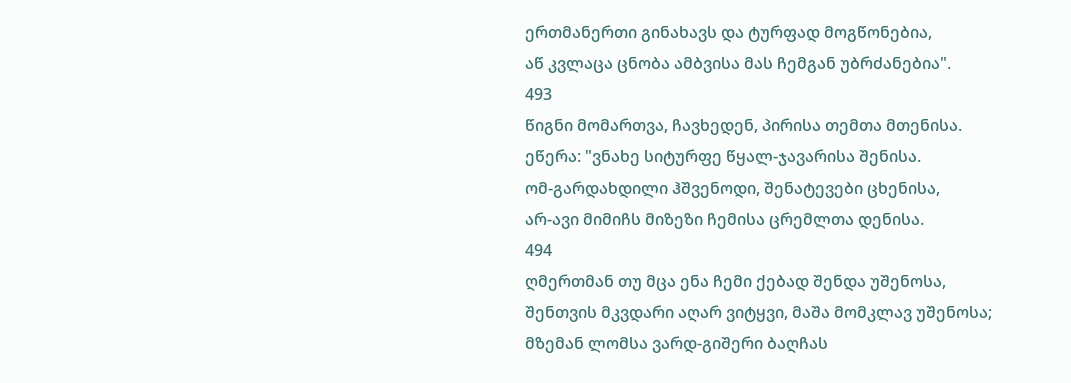ერთმანერთი გინახავს და ტურფად მოგწონებია,
აწ კვლაცა ცნობა ამბვისა მას ჩემგან უბრძანებია".
493
წიგნი მომართვა, ჩავხედენ, პირისა თემთა მთენისა.
ეწერა: "ვნახე სიტურფე წყალ-ჯავარისა შენისა.
ომ-გარდახდილი ჰშვენოდი, შენატევები ცხენისა,
არ-ავი მიმიჩს მიზეზი ჩემისა ცრემლთა დენისა.
494
ღმერთმან თუ მცა ენა ჩემი ქებად შენდა უშენოსა,
შენთვის მკვდარი აღარ ვიტყვი, მაშა მომკლავ უშენოსა;
მზემან ლომსა ვარდ-გიშერი ბაღჩას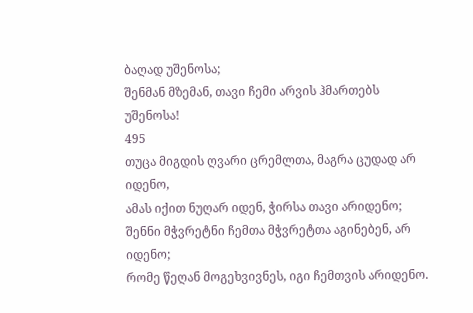ბაღად უშენოსა;
შენმან მზემან, თავი ჩემი არვის ჰმართებს უშენოსა!
495
თუცა მიგდის ღვარი ცრემლთა, მაგრა ცუდად არ იდენო,
ამას იქით ნუღარ იდენ, ჭირსა თავი არიდენო;
შენნი მჭვრეტნი ჩემთა მჭვრეტთა აგინებენ, არ იდენო;
რომე წეღან მოგეხვივნეს, იგი ჩემთვის არიდენო.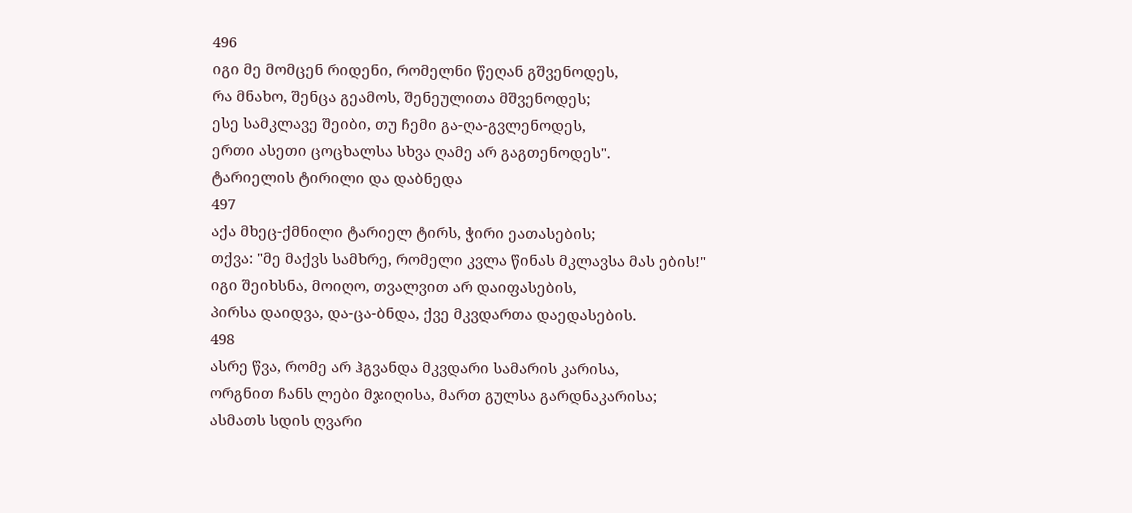496
იგი მე მომცენ რიდენი, რომელნი წეღან გშვენოდეს,
რა მნახო, შენცა გეამოს, შენეულითა მშვენოდეს;
ესე სამკლავე შეიბი, თუ ჩემი გა-ღა-გვლენოდეს,
ერთი ასეთი ცოცხალსა სხვა ღამე არ გაგთენოდეს".
ტარიელის ტირილი და დაბნედა
497
აქა მხეც-ქმნილი ტარიელ ტირს, ჭირი ეათასების;
თქვა: "მე მაქვს სამხრე, რომელი კვლა წინას მკლავსა მას ების!"
იგი შეიხსნა, მოიღო, თვალვით არ დაიფასების,
პირსა დაიდვა, და-ცა-ბნდა, ქვე მკვდართა დაედასების.
498
ასრე წვა, რომე არ ჰგვანდა მკვდარი სამარის კარისა,
ორგნით ჩანს ლები მჯიღისა, მართ გულსა გარდნაკარისა;
ასმათს სდის ღვარი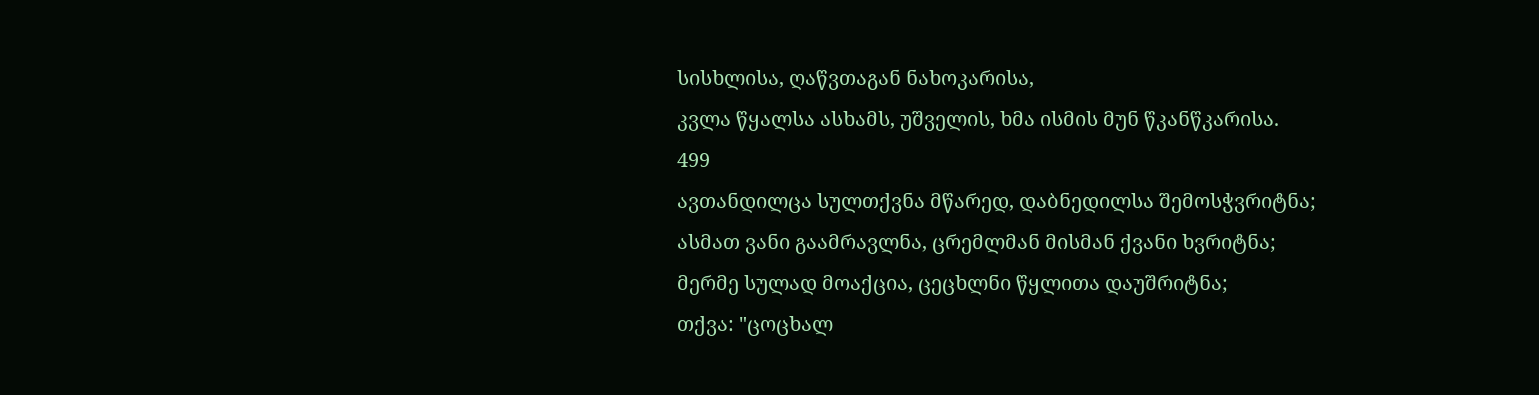სისხლისა, ღაწვთაგან ნახოკარისა,
კვლა წყალსა ასხამს, უშველის, ხმა ისმის მუნ წკანწკარისა.
499
ავთანდილცა სულთქვნა მწარედ, დაბნედილსა შემოსჭვრიტნა;
ასმათ ვანი გაამრავლნა, ცრემლმან მისმან ქვანი ხვრიტნა;
მერმე სულად მოაქცია, ცეცხლნი წყლითა დაუშრიტნა;
თქვა: "ცოცხალ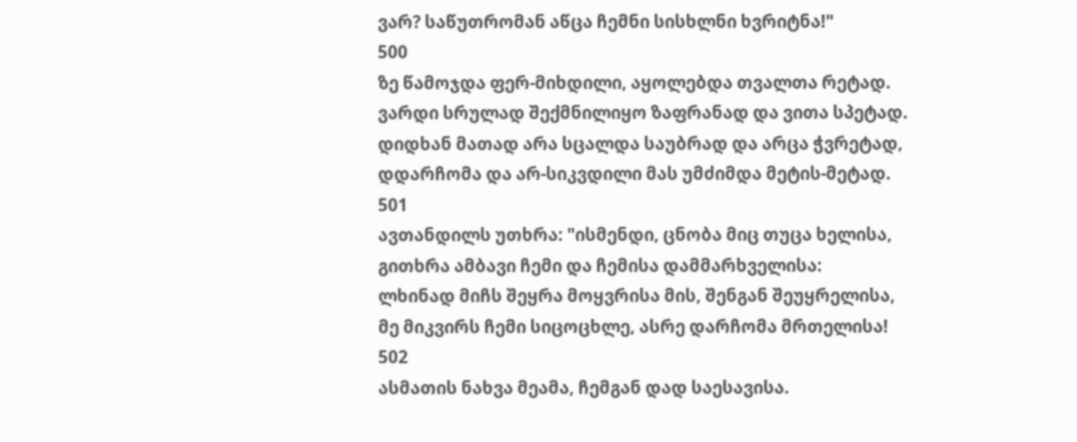ვარ? საწუთრომან აწცა ჩემნი სისხლნი ხვრიტნა!"
500
ზე წამოჯდა ფერ-მიხდილი, აყოლებდა თვალთა რეტად.
ვარდი სრულად შექმნილიყო ზაფრანად და ვითა სპეტად.
დიდხან მათად არა სცალდა საუბრად და არცა ჭვრეტად,
დდარჩომა და არ-სიკვდილი მას უმძიმდა მეტის-მეტად.
501
ავთანდილს უთხრა: "ისმენდი, ცნობა მიც თუცა ხელისა,
გითხრა ამბავი ჩემი და ჩემისა დამმარხველისა:
ლხინად მიჩს შეყრა მოყვრისა მის, შენგან შეუყრელისა,
მე მიკვირს ჩემი სიცოცხლე, ასრე დარჩომა მრთელისა!
502
ასმათის ნახვა მეამა, ჩემგან დად საესავისა.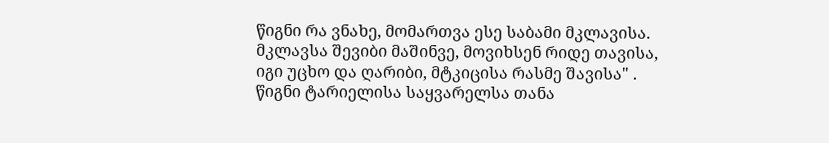წიგნი რა ვნახე, მომართვა ესე საბამი მკლავისა.
მკლავსა შევიბი მაშინვე, მოვიხსენ რიდე თავისა,
იგი უცხო და ღარიბი, მტკიცისა რასმე შავისა" .
წიგნი ტარიელისა საყვარელსა თანა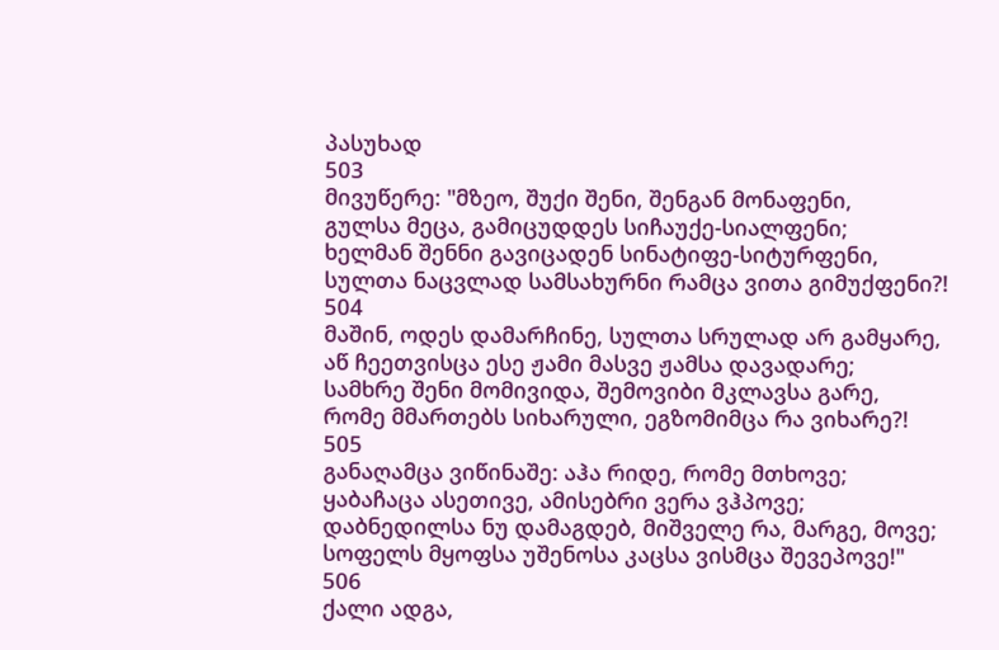პასუხად
503
მივუწერე: "მზეო, შუქი შენი, შენგან მონაფენი,
გულსა მეცა, გამიცუდდეს სიჩაუქე-სიალფენი;
ხელმან შენნი გავიცადენ სინატიფე-სიტურფენი,
სულთა ნაცვლად სამსახურნი რამცა ვითა გიმუქფენი?!
504
მაშინ, ოდეს დამარჩინე, სულთა სრულად არ გამყარე,
აწ ჩეეთვისცა ესე ჟამი მასვე ჟამსა დავადარე;
სამხრე შენი მომივიდა, შემოვიბი მკლავსა გარე,
რომე მმართებს სიხარული, ეგზომიმცა რა ვიხარე?!
505
განაღამცა ვიწინაშე: აჰა რიდე, რომე მთხოვე;
ყაბაჩაცა ასეთივე, ამისებრი ვერა ვჰპოვე;
დაბნედილსა ნუ დამაგდებ, მიშველე რა, მარგე, მოვე;
სოფელს მყოფსა უშენოსა კაცსა ვისმცა შევეპოვე!"
506
ქალი ადგა,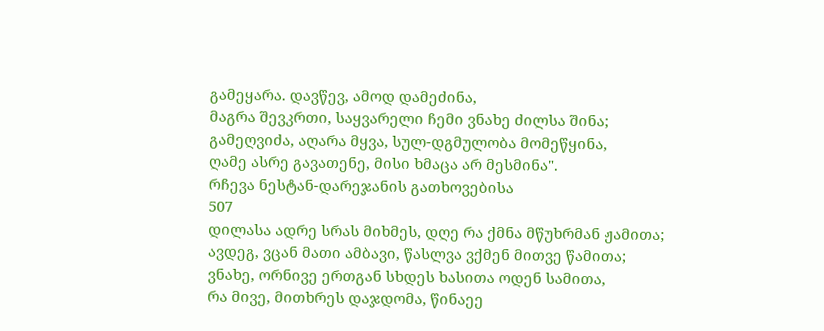გამეყარა. დავწევ, ამოდ დამეძინა,
მაგრა შევკრთი, საყვარელი ჩემი ვნახე ძილსა შინა;
გამეღვიძა, აღარა მყვა, სულ-დგმულობა მომეწყინა,
ღამე ასრე გავათენე, მისი ხმაცა არ მესმინა".
რჩევა ნესტან-დარეჯანის გათხოვებისა
507
დილასა ადრე სრას მიხმეს, დღე რა ქმნა მწუხრმან ჟამითა;
ავდეგ, ვცან მათი ამბავი, წასლვა ვქმენ მითვე წამითა;
ვნახე, ორნივე ერთგან სხდეს ხასითა ოდენ სამითა,
რა მივე, მითხრეს დაჯდომა, წინაეე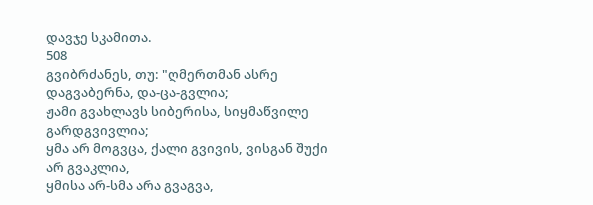დავჯე სკამითა.
508
გვიბრძანეს, თუ: "ღმერთმან ასრე დაგვაბერნა, და-ცა-გვლია;
ჟამი გვახლავს სიბერისა, სიყმაწვილე გარდგვივლია;
ყმა არ მოგვცა, ქალი გვივის, ვისგან შუქი არ გვაკლია,
ყმისა არ-სმა არა გვაგვა,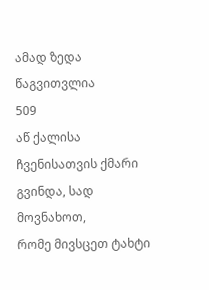ამად ზედა წაგვითვლია
509
აწ ქალისა ჩვენისათვის ქმარი გვინდა, სად მოვნახოთ,
რომე მივსცეთ ტახტი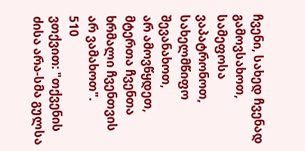ჩვენი, სახედ ჩვენად გამოვსახოთ,
სამეფოსა ვაპატრონოთ, სახელმწიფო შევანახოთ,
არ ამოვწყდეთ, მტერთა ჩვენთა ხრმალი ჩვენთვის არ ვამახოთ".
510
ვთქვით: "თქვენის ძისა არა-სმა გულსა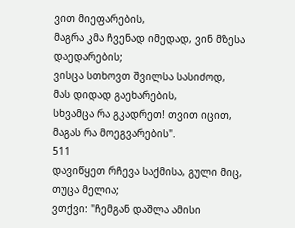ვით მიეფარების,
მაგრა კმა ჩვენად იმედად, ვინ მზესა დაედარების;
ვისცა სთხოვთ შვილსა სასიძოდ, მას დიდად გაეხარების,
სხვამცა რა გკადრეთ! თვით იცით, მაგას რა მოეგვარების".
511
დავიწყეთ რჩევა საქმისა, გული მიც, თუცა მელია;
ვთქვი: "ჩემგან დაშლა ამისი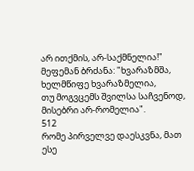არ ითქმის, არ-საქმნელია!"
მეფემან ბრძანა: "ხვარაზმშა, ხელმწიფე ხვარაზმელია,
თუ მოგვცემს შვილსა საჩვენოდ, მისებრი არ-რომელია".
512
რომე პირველვე დაესკვნა, მათ ესე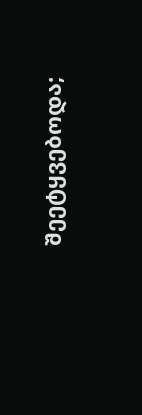შეეტყვებოდა;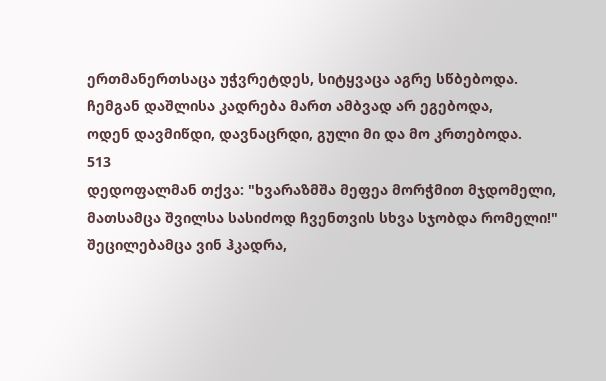ერთმანერთსაცა უჭვრეტდეს, სიტყვაცა აგრე სწბებოდა.
ჩემგან დაშლისა კადრება მართ ამბვად არ ეგებოდა,
ოდენ დავმიწდი, დავნაცრდი, გული მი და მო კრთებოდა.
513
დედოფალმან თქვა: "ხვარაზმშა მეფეა მორჭმით მჯდომელი,
მათსამცა შვილსა სასიძოდ ჩვენთვის სხვა სჯობდა რომელი!"
შეცილებამცა ვინ ჰკადრა,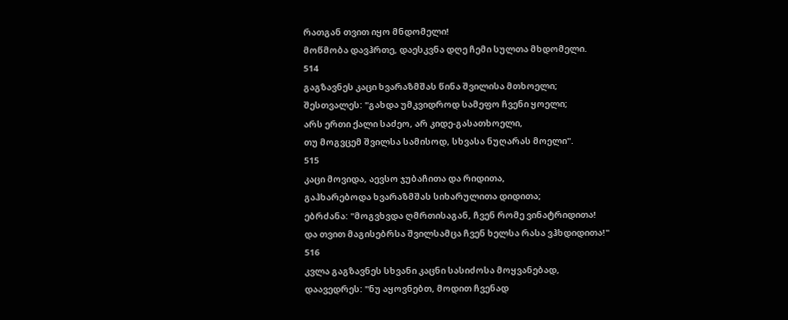რათგან თვით იყო მნდომელი!
მოწმობა დავჰრთე, დაესკვნა დღე ჩემი სულთა მხდომელი.
514
გაგზავნეს კაცი ხვარაზმშას წინა შვილისა მთხოელი;
შესთვალეს: "გახდა უმკვიდროდ სამეფო ჩვენი ყოელი;
არს ერთი ქალი საძეო, არ კიდე-გასათხოელი,
თუ მოგვცემ შვილსა სამისოდ, სხვასა ნუღარას მოელი".
515
კაცი მოვიდა, აევსო ჯუბაჩითა და რიდითა,
გაჰხარებოდა ხვარაზმშას სიხარულითა დიდითა;
ებრძანა: "მოგვხვდა ღმრთისაგან, ჩვენ რომე ვინატრიდითა!
და თვით მაგისებრსა შვილსამცა ჩვენ ხელსა რასა ვჰხდიდითა!"
516
კვლა გაგზავნეს სხვანი კაცნი სასიძოსა მოყვანებად,
დაავედრეს: "ნუ აყოვნებთ, მოდით ჩვენად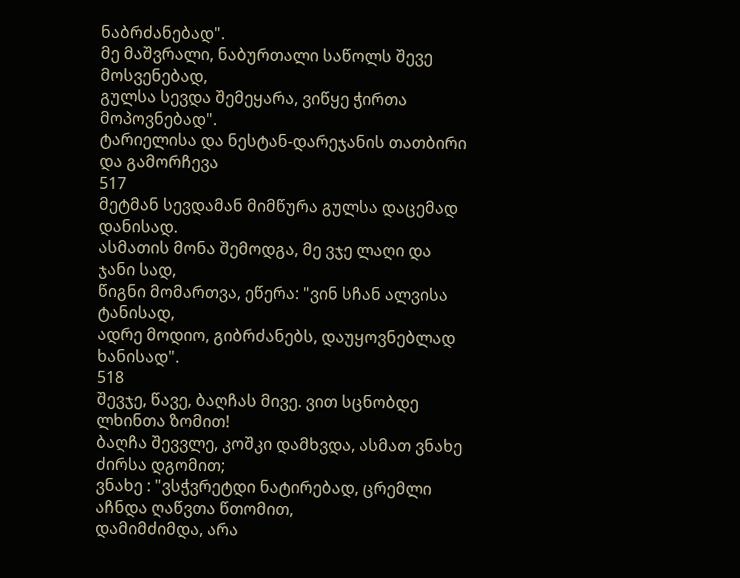ნაბრძანებად".
მე მაშვრალი, ნაბურთალი საწოლს შევე მოსვენებად,
გულსა სევდა შემეყარა, ვიწყე ჭირთა მოპოვნებად".
ტარიელისა და ნესტან-დარეჯანის თათბირი და გამორჩევა
517
მეტმან სევდამან მიმწურა გულსა დაცემად დანისად.
ასმათის მონა შემოდგა, მე ვჯე ლაღი და ჯანი სად,
წიგნი მომართვა, ეწერა: "ვინ სჩან ალვისა ტანისად,
ადრე მოდიო, გიბრძანებს, დაუყოვნებლად ხანისად".
518
შევჯე, წავე, ბაღჩას მივე. ვით სცნობდე ლხინთა ზომით!
ბაღჩა შევვლე, კოშკი დამხვდა, ასმათ ვნახე ძირსა დგომით;
ვნახე : "ვსჭვრეტდი ნატირებად, ცრემლი აჩნდა ღაწვთა წთომით,
დამიმძიმდა, არა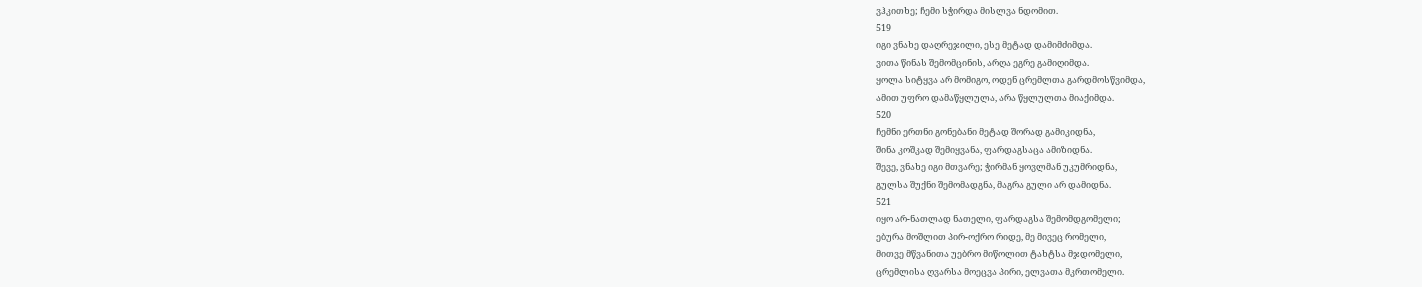ვჰკითხე; ჩემი სჭირდა მისლვა ნდომით.
519
იგი ვნახე დაღრეჯილი, ესე მეტად დამიმძიმდა.
ვითა წინას შემომცინის, არღა ეგრე გამიღიმდა.
ყოლა სიტყვა არ მომიგო, ოდენ ცრემლთა გარდმოსწვიმდა,
ამით უფრო დამაწყლულა, არა წყლულთა მიაქიმდა.
520
ჩემნი ერთნი გონებანი მეტად შორად გამიკიდნა,
შინა კოშკად შემიყვანა, ფარდაგსაცა ამიზიდნა.
შევე, ვნახე იგი მთვარე; ჭირმან ყოვლმან უკუმრიდნა,
გულსა შუქნი შემომადგნა, მაგრა გული არ დამიდნა.
521
იყო არ-ნათლად ნათელი, ფარდაგსა შემომდგომელი;
ებურა მოშლით პირ-ოქრო რიდე, მე მივეც რომელი,
მითვე მწვანითა უებრო მიწოლით ტახტსა მჯდომელი,
ცრემლისა ღვარსა მოეცვა პირი, ელვათა მკრთომელი.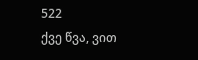522
ქვე წვა, ვით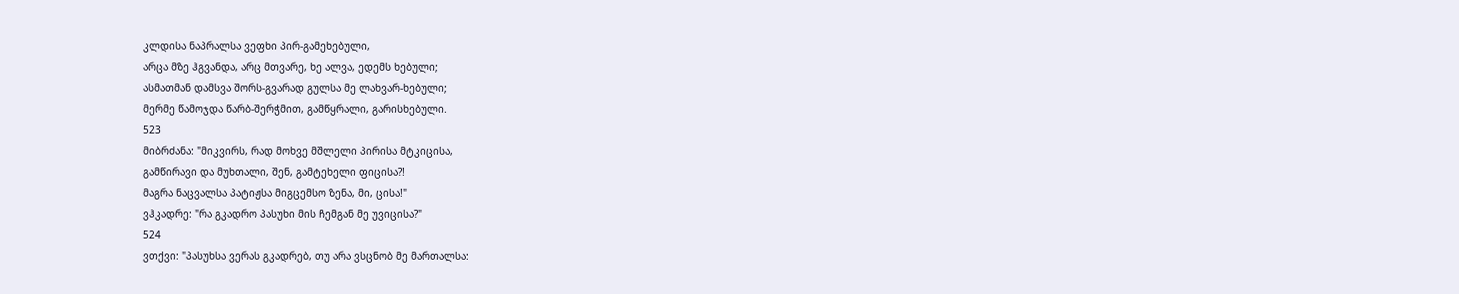კლდისა ნაპრალსა ვეფხი პირ-გამეხებული,
არცა მზე ჰგვანდა, არც მთვარე, ხე ალვა, ედემს ხებული;
ასმათმან დამსვა შორს-გვარად გულსა მე ლახვარ-ხებული;
მერმე წამოჯდა წარბ-შერჭმით, გამწყრალი, გარისხებული.
523
მიბრძანა: "მიკვირს, რად მოხვე მშლელი პირისა მტკიცისა,
გამწირავი და მუხთალი, შენ, გამტეხელი ფიცისა?!
მაგრა ნაცვალსა პატიჟსა მიგცემსო ზენა, მი, ცისა!"
ვჰკადრე: "რა გკადრო პასუხი მის ჩემგან მე უვიცისა?"
524
ვთქვი: "პასუხსა ვერას გკადრებ, თუ არა ვსცნობ მე მართალსა: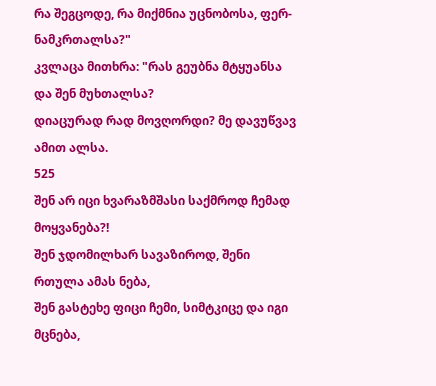რა შეგცოდე, რა მიქმნია უცნობოსა, ფერ-ნამკრთალსა?"
კვლაცა მითხრა: "რას გეუბნა მტყუანსა და შენ მუხთალსა?
დიაცურად რად მოვღორდი? მე დავუწვავ ამით ალსა.
525
შენ არ იცი ხვარაზმშასი საქმროდ ჩემად მოყვანება?!
შენ ჯდომილხარ სავაზიროდ, შენი რთულა ამას ნება,
შენ გასტეხე ფიცი ჩემი, სიმტკიცე და იგი მცნება,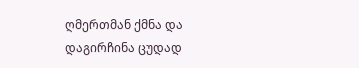ღმერთმან ქმნა და დაგირჩინა ცუდად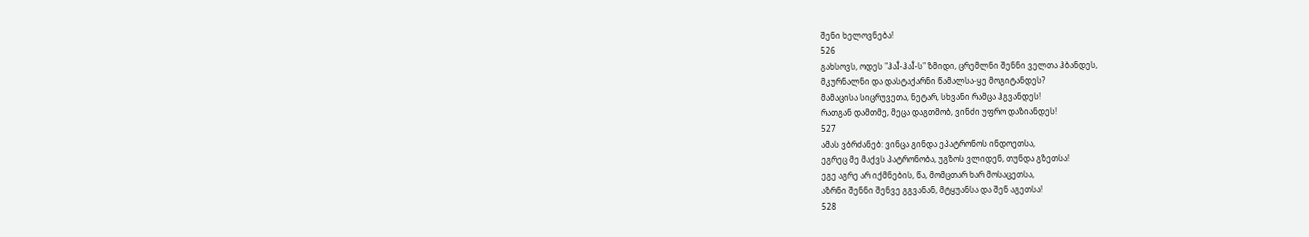შენი ხელოვნება!
526
გახსოვს, ოდეს "ჰაÎ-ჰაÎ-ს" ზმიდი, ცრემლნი შენნი ველთა ჰბანდეს,
მკურნალნი და დასტაქარნი წამალსა-ყე მოგიტანდეს?
მამაცისა სიცრუვეთა, ნეტარ, სხვანი რამცა ჰგვანდეს!
რათგან დამთმე, მეცა დაგთმობ, ვინძი უფრო დაზიანდეს!
527
ამას ვბრძანებ: ვინცა გინდა ეპატრონოს ინდოეთსა,
ეგრეც მე მაქვს პატრონობა, უგზოს ვლიდენ, თუნდა გზეთსა!
ეგე აგრე არ იქმნების, წა, მომცთარ ხარ მოსაცეთსა,
აზრნი შენნი შენვე გგვანან, მტყუანსა და შენ აგეთსა!
528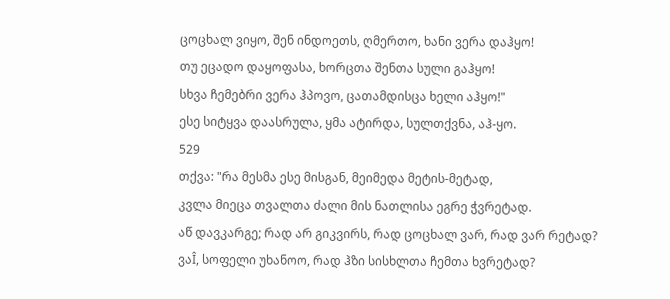ცოცხალ ვიყო, შენ ინდოეთს, ღმერთო, ხანი ვერა დაჰყო!
თუ ეცადო დაყოფასა, ხორცთა შენთა სული გაჰყო!
სხვა ჩემებრი ვერა ჰპოვო, ცათამდისცა ხელი აჰყო!"
ესე სიტყვა დაასრულა, ყმა ატირდა, სულთქვნა, აჰ-ყო.
529
თქვა: "რა მესმა ესე მისგან, მეიმედა მეტის-მეტად,
კვლა მიეცა თვალთა ძალი მის ნათლისა ეგრე ჭვრეტად.
აწ დავკარგე; რად არ გიკვირს, რად ცოცხალ ვარ, რად ვარ რეტად?
ვაÎ, სოფელი უხანოო, რად ჰზი სისხლთა ჩემთა ხვრეტად?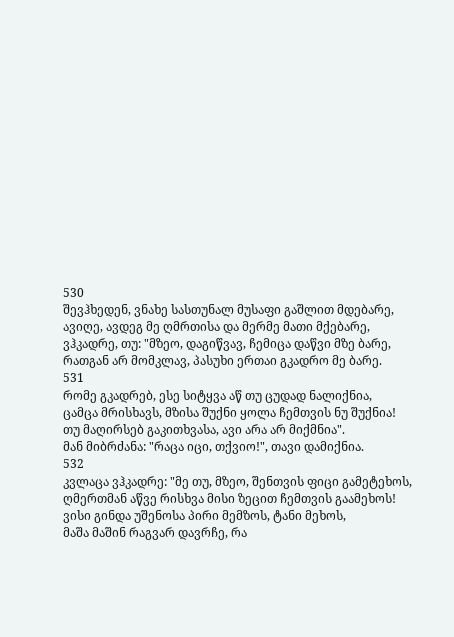530
შევჰხედენ, ვნახე სასთუნალ მუსაფი გაშლით მდებარე,
ავიღე, ავდეგ მე ღმრთისა და მერმე მათი მქებარე,
ვჰკადრე, თუ: "მზეო, დაგიწვავ, ჩემიცა დაწვი მზე ბარე,
რათგან არ მომკლავ, პასუხი ერთაი გკადრო მე ბარე.
531
რომე გკადრებ, ესე სიტყვა აწ თუ ცუდად ნალიქნია,
ცამცა მრისხავს, მზისა შუქნი ყოლა ჩემთვის ნუ შუქნია!
თუ მაღირსებ გაკითხვასა, ავი არა არ მიქმნია".
მან მიბრძანა: "რაცა იცი, თქვიო!", თავი დამიქნია.
532
კვლაცა ვჰკადრე: "მე თუ, მზეო, შენთვის ფიცი გამეტეხოს,
ღმერთმან აწვე რისხვა მისი ზეცით ჩემთვის გაამეხოს!
ვისი გინდა უშენოსა პირი მემზოს, ტანი მეხოს,
მაშა მაშინ რაგვარ დავრჩე, რა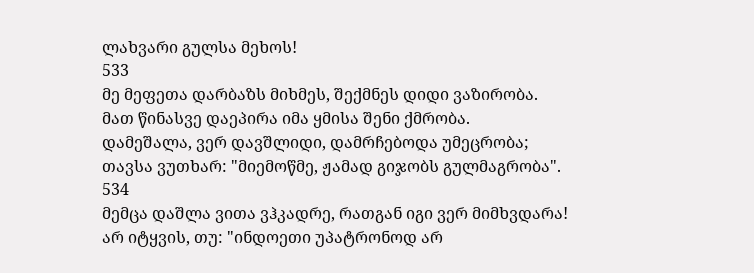ლახვარი გულსა მეხოს!
533
მე მეფეთა დარბაზს მიხმეს, შექმნეს დიდი ვაზირობა.
მათ წინასვე დაეპირა იმა ყმისა შენი ქმრობა.
დამეშალა, ვერ დავშლიდი, დამრჩებოდა უმეცრობა;
თავსა ვუთხარ: "მიემოწმე, ჟამად გიჯობს გულმაგრობა".
534
მემცა დაშლა ვითა ვჰკადრე, რათგან იგი ვერ მიმხვდარა!
არ იტყვის, თუ: "ინდოეთი უპატრონოდ არ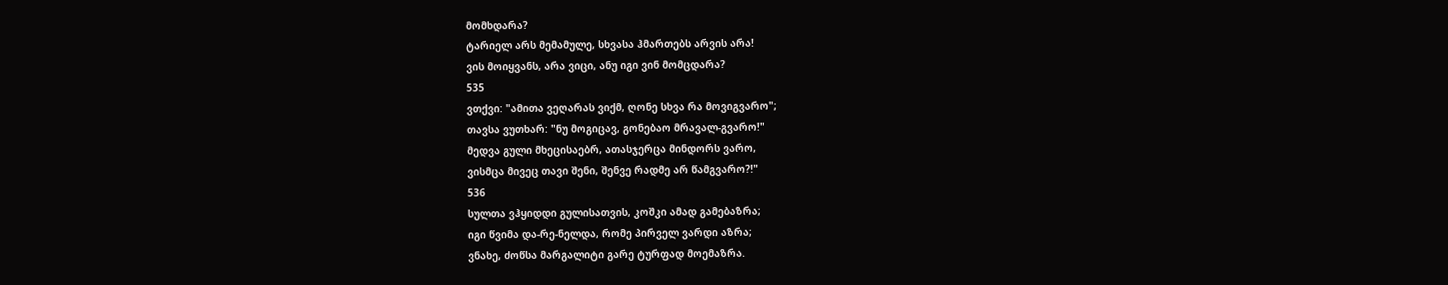მომხდარა?
ტარიელ არს მემამულე, სხვასა ჰმართებს არვის არა!
ვის მოიყვანს, არა ვიცი, ანუ იგი ვინ მომცდარა?
535
ვთქვი: "ამითა ვეღარას ვიქმ, ღონე სხვა რა მოვიგვარო";
თავსა ვუთხარ: "ნუ მოგიცავ, გონებაო მრავალ-გვარო!"
მედვა გული მხეცისაებრ, ათასჯერცა მინდორს ვარო,
ვისმცა მივეც თავი შენი, შენვე რადმე არ წამგვარო?!"
536
სულთა ვჰყიდდი გულისათვის, კოშკი ამად გამებაზრა;
იგი წვიმა და-რე-ნელდა, რომე პირველ ვარდი აზრა;
ვნახე, ძოწსა მარგალიტი გარე ტურფად მოემაზრა.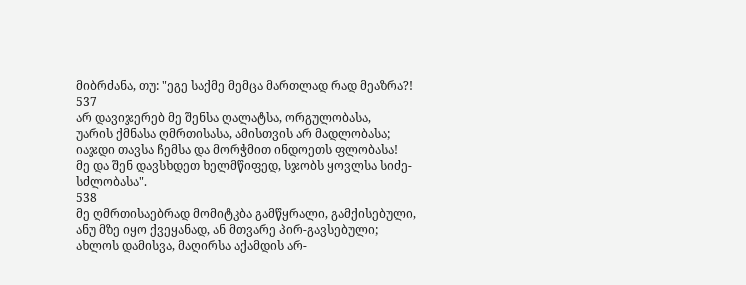მიბრძანა, თუ: "ეგე საქმე მემცა მართლად რად მეაზრა?!
537
არ დავიჯერებ მე შენსა ღალატსა, ორგულობასა,
უარის ქმნასა ღმრთისასა, ამისთვის არ მადლობასა;
იაჯდი თავსა ჩემსა და მორჭმით ინდოეთს ფლობასა!
მე და შენ დავსხდეთ ხელმწიფედ, სჯობს ყოვლსა სიძე-სძლობასა".
538
მე ღმრთისაებრად მომიტკბა გამწყრალი, გამქისებული,
ანუ მზე იყო ქვეყანად, ან მთვარე პირ-გავსებული;
ახლოს დამისვა, მაღირსა აქამდის არ-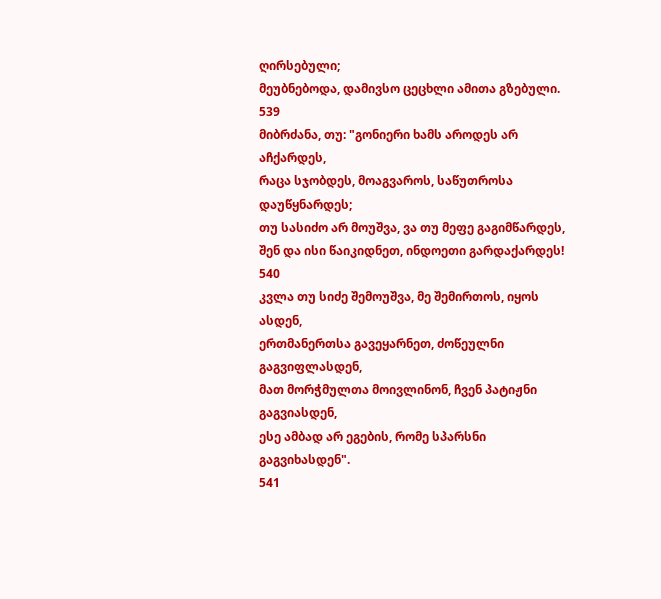ღირსებული;
მეუბნებოდა, დამივსო ცეცხლი ამითა გზებული.
539
მიბრძანა, თუ: "გონიერი ხამს აროდეს არ აჩქარდეს,
რაცა სჯობდეს, მოაგვაროს, საწუთროსა დაუწყნარდეს;
თუ სასიძო არ მოუშვა, ვა თუ მეფე გაგიმწარდეს,
შენ და ისი წაიკიდნეთ, ინდოეთი გარდაქარდეს!
540
კვლა თუ სიძე შემოუშვა, მე შემირთოს, იყოს ასდენ,
ერთმანერთსა გავეყარნეთ, ძოწეულნი გაგვიფლასდენ,
მათ მორჭმულთა მოივლინონ, ჩვენ პატიჟნი გაგვიასდენ,
ესე ამბად არ ეგების, რომე სპარსნი გაგვიხასდენ".
541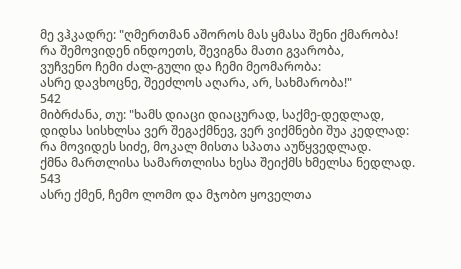მე ვჰკადრე: "ღმერთმან აშოროს მას ყმასა შენი ქმარობა!
რა შემოვიდენ ინდოეთს, შევიგნა მათი გვარობა,
ვუჩვენო ჩემი ძალ-გული და ჩემი მეომარობა:
ასრე დავხოცნე, შეეძლოს აღარა, არ, სახმარობა!"
542
მიბრძანა, თუ: "ხამს დიაცი დიაცურად, საქმე-დედლად,
დიდსა სისხლსა ვერ შეგაქმნევ, ვერ ვიქმნები შუა კედლად:
რა მოვიდეს სიძე, მოკალ მისთა სპათა აუწყვედლად.
ქმნა მართლისა სამართლისა ხესა შეიქმს ხმელსა ნედლად.
543
ასრე ქმენ, ჩემო ლომო და მჯობო ყოველთა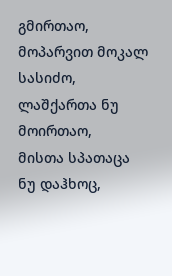გმირთაო,
მოპარვით მოკალ სასიძო, ლაშქართა ნუ მოირთაო,
მისთა სპათაცა ნუ დაჰხოც,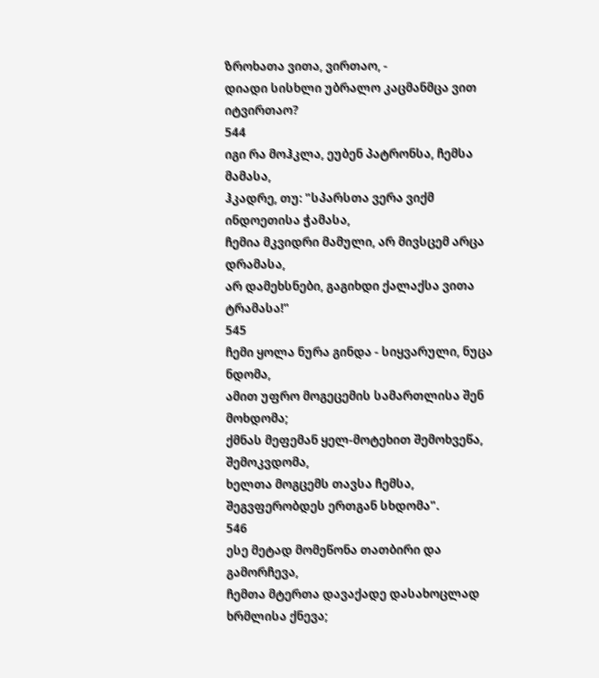ზროხათა ვითა, ვირთაო, -
დიადი სისხლი უბრალო კაცმანმცა ვით იტვირთაო?
544
იგი რა მოჰკლა, ეუბენ პატრონსა, ჩემსა მამასა,
ჰკადრე, თუ: "სპარსთა ვერა ვიქმ ინდოეთისა ჭამასა,
ჩემია მკვიდრი მამული, არ მივსცემ არცა დრამასა,
არ დამეხსნები, გაგიხდი ქალაქსა ვითა ტრამასა!"
545
ჩემი ყოლა ნურა გინდა - სიყვარული, ნუცა ნდომა,
ამით უფრო მოგეცემის სამართლისა შენ მოხდომა;
ქმნას მეფემან ყელ-მოტეხით შემოხვეწა, შემოკვდომა,
ხელთა მოგცემს თავსა ჩემსა, შეგვფერობდეს ერთგან სხდომა".
546
ესე მეტად მომეწონა თათბირი და გამორჩევა,
ჩემთა მტერთა დავაქადე დასახოცლად ხრმლისა ქნევა;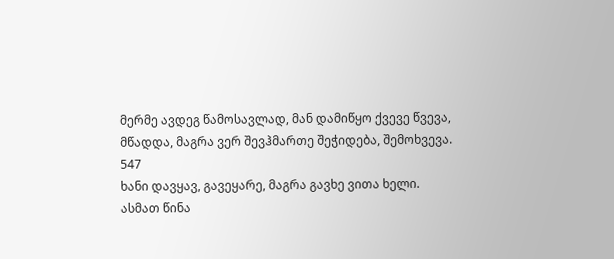მერმე ავდეგ წამოსავლად, მან დამიწყო ქვევე წვევა,
მწადდა, მაგრა ვერ შევჰმართე შეჭიდება, შემოხვევა.
547
ხანი დავყავ, გავეყარე, მაგრა გავხე ვითა ხელი.
ასმათ წინა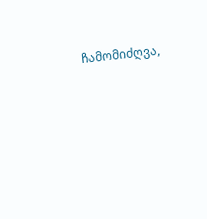ჩამომიძღვა,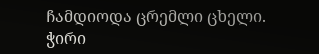ჩამდიოდა ცრემლი ცხელი.
ჭირი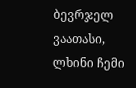ბევრჯელ ვაათასი, ლხინი ჩემი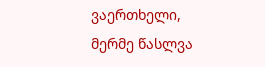ვაერთხელი,
მერმე წასლვა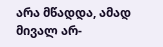არა მწადდა, ამად მივალ არ-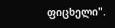ფიცხელი".